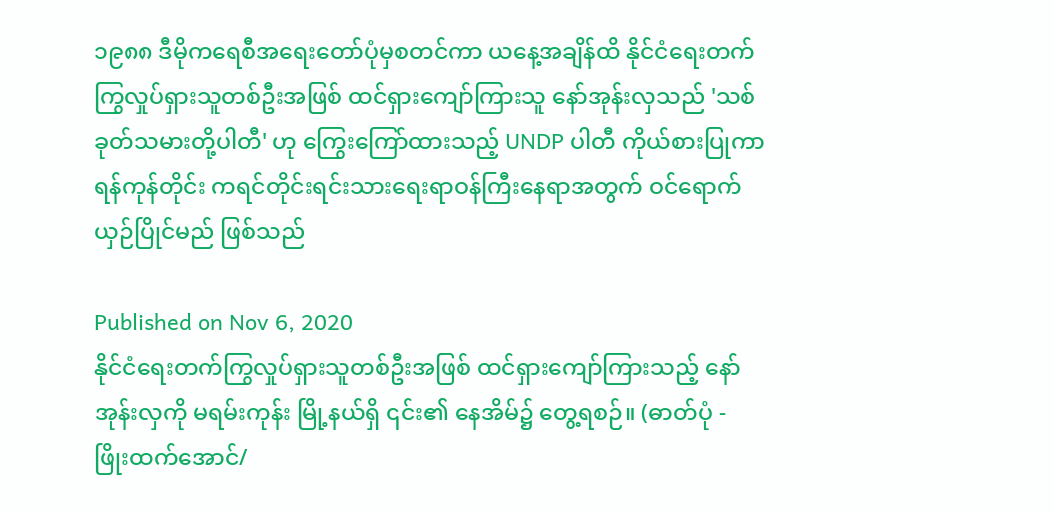၁၉၈၈ ဒီမိုကရေစီအရေးတော်ပုံမှစတင်ကာ ယနေ့အချိန်ထိ နိုင်ငံရေးတက်ကြွလှုပ်ရှားသူတစ်ဦးအဖြစ် ထင်ရှားကျော်ကြားသူ နော်အုန်းလှသည် 'သစ်ခုတ်သမားတို့ပါတီ' ဟု ကြွေးကြော်ထားသည့် UNDP ပါတီ ကိုယ်စားပြုကာ ရန်ကုန်တိုင်း ကရင်တိုင်းရင်းသားရေးရာဝန်ကြီးနေရာအတွက် ဝင်ရောက်ယှဉ်ပြိုင်မည် ဖြစ်သည်

Published on Nov 6, 2020
နိုင်ငံရေးတက်ကြွလှုပ်ရှားသူတစ်ဦးအဖြစ် ထင်ရှားကျော်ကြားသည့် နော်အုန်းလှကို မရမ်းကုန်း မြို့နယ်ရှိ ၎င်း၏ နေအိမ်၌ တွေ့ရစဉ်။ (ဓာတ်ပုံ - ဖြိုးထက်‌အောင်/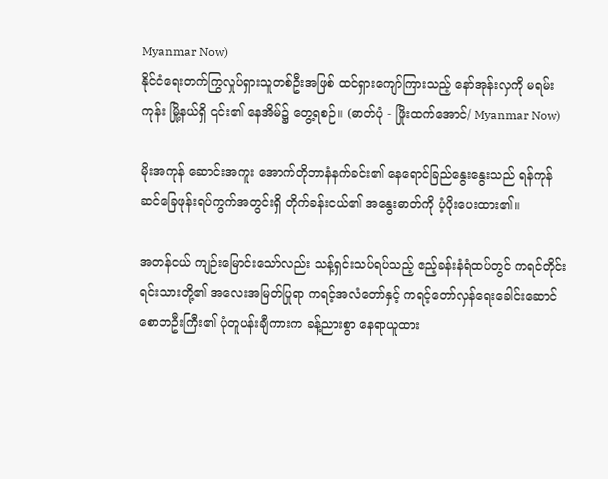Myanmar Now)
နိုင်ငံရေးတက်ကြွလှုပ်ရှားသူတစ်ဦးအဖြစ် ထင်ရှားကျော်ကြားသည့် နော်အုန်းလှကို မရမ်းကုန်း မြို့နယ်ရှိ ၎င်း၏ နေအိမ်၌ တွေ့ရစဉ်။ (ဓာတ်ပုံ - ဖြိုးထက်‌အောင်/ Myanmar Now)

မိုးအကုန် ဆောင်းအကူး အောက်တိုဘာနံနက်ခင်း၏ နေရောင်ခြည်နွေးနွေးသည် ရန်ကုန် ဆင်ခြေဖုန်းရပ်ကွက်အတွင်းရှိ တိုက်ခန်းငယ်၏ အနွေးဓာတ်ကို ပံ့ပိုးပေးထား၏။

အတန်ငယ် ကျဉ်းမြောင်းသော်လည်း သန့်ရှင်းသပ်ရပ်သည့် ဧည့်ခန်းနံရံထပ်တွင် ကရင်တိုင်းရင်းသားတို့၏ အလေးအမြတ်ပြုရာ ကရင့်အလံတော်နှင့် ကရင့်တော်လှန်ရေးခေါင်းဆောင် စောဘဦးကြီး၏ ပုံတူပန်းချီကားက ခန့်ညားစွာ နေရာယူထား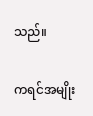သည်။

ကရင်အမျိုး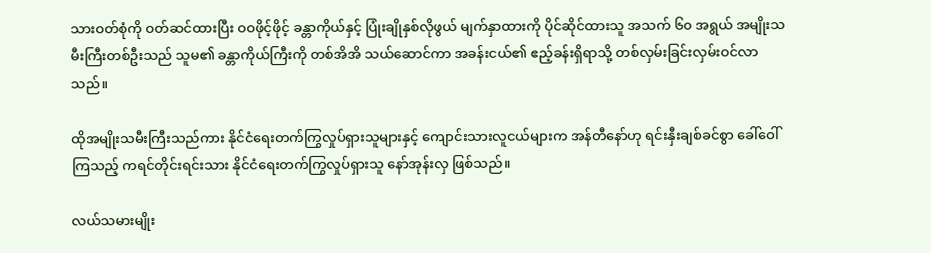သားဝတ်စုံကို ဝတ်ဆင်ထားပြီး ဝဝဖိုင့်ဖိုင့် ခန္တာကိုယ်နှင့် ပြုံးချိုနှစ်လိုဖွယ် မျက်နှာထားကို ပိုင်ဆိုင်ထားသူ အသက် ၆၀ အရွယ် အမျိုးသမီးကြီးတစ်ဦးသည် သူမ၏ ခန္တာကိုယ်ကြီးကို တစ်အိအိ သယ်ဆောင်ကာ အခန်းငယ်၏ ဧည့်ခန်းရှိရာသို့ တစ်လှမ်းခြင်းလှမ်းဝင်လာသည်။

ထိုအမျိုးသမီးကြီးသည်ကား နိုင်ငံရေးတက်ကြွလှုပ်ရှားသူများနှင့် ကျောင်းသားလူငယ်များက အန်တီနော်ဟု ရင်းနှီးချစ်ခင်စွာ ခေါ်ဝေါ်ကြသည့် ကရင်တိုင်းရင်းသား နိုင်ငံရေးတက်ကြွလှုပ်ရှားသူ နော်အုန်းလှ ဖြစ်သည်။

လယ်သမားမျိုး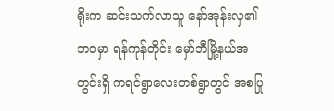ရိုးက ဆင်းသက်လာသူ နော်အုန်းလှ၏ ဘဝမှာ ရန်ကုန်တိုင်း မှော်ဘီမြို့နယ်အတွင်းရှိ ကရင်ရွာလေးတစ်ရွာတွင် အစပြု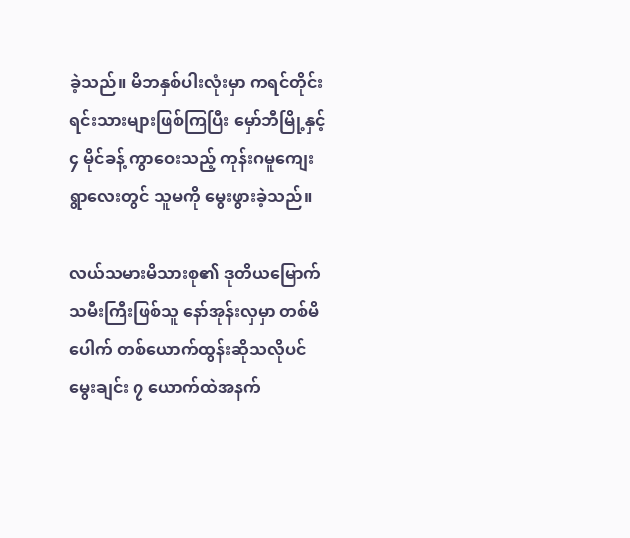ခဲ့သည်။ မိဘနှစ်ပါးလုံးမှာ ကရင်တိုင်းရင်းသားများဖြစ်ကြပြီး မှော်ဘီမြို့နှင့် ၄ မိုင်ခန့် ကွာဝေးသည့် ကုန်းဂမူကျေးရွာလေးတွင် သူမကို မွေးဖွားခဲ့သည်။

လယ်သမားမိသားစု၏ ဒုတိယမြောက်သမီးကြီးဖြစ်သူ နော်အုန်းလှမှာ တစ်မိပေါက် တစ်ယောက်ထွန်းဆိုသလိုပင် မွေးချင်း ၇ ယောက်ထဲအနက်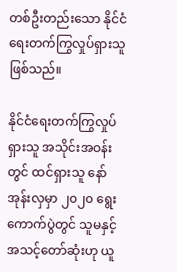တစ်ဦးတည်းသော နိုင်ငံရေးတက်ကြွလှုပ်ရှားသူ ဖြစ်သည်။

နိုင်ငံရေးတက်ကြွလှုပ်ရှားသူ အသိုင်းအဝန်းတွင် ထင်ရှားသူ နော်အုန်းလှမှာ ၂၀၂၀ ရွေးကောက်ပွဲတွင် သူမနှင့် အသင့်တော်ဆုံးဟု ယူ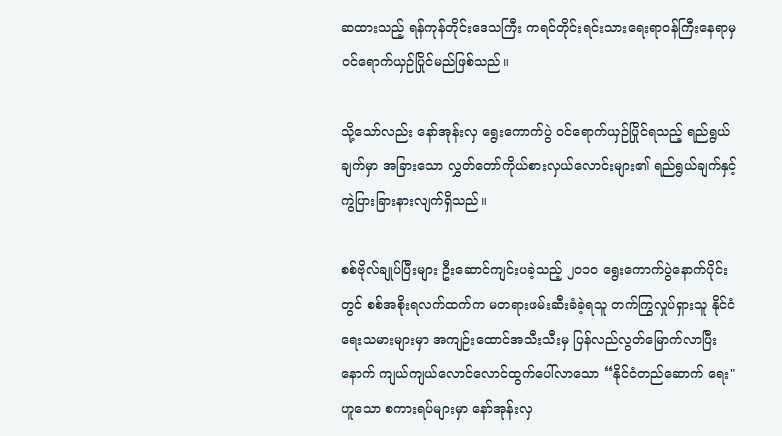ဆထားသည့် ရန်ကုန်တိုင်းဒေသကြီး ကရင်တိုင်းရင်းသားရေးရာဝန်ကြီးနေရာမှ ဝင်ရောက်ယှဉ်ပြိုင်မည်ဖြစ်သည်။

သို့သော်လည်း နော်အုန်းလှ ရွေးကောက်ပွဲ ဝင်ရောက်ယှဉ်ပြိုင်ရသည့် ရည်ရွယ်ချက်မှာ အခြားသော လွှတ်တော်ကိုယ်စားလှယ်လောင်းများ၏ ရည်ရွယ်ချက်နှင့် ကွဲပြားခြားနားလျက်ရှိသည်။

စစ်ဗိုလ်ချုပ်ပြီးများ ဦးဆောင်ကျင်းပခဲ့သည့် ၂၀၁၀ ရွေးကောက်ပွဲနောက်ပိုင်းတွင် စစ်အစိုးရလက်ထက်က မတရားဖမ်းဆီးခံခဲ့ရသူ တက်ကြွလှုပ်ရှားသူ နိုင်ငံရေးသမားများမှာ အကျဉ်းထောင်အသီးသီးမှ ပြန်လည်လွတ်မြောက်လာပြီးနောက် ကျယ်ကျယ်လောင်လောင်ထွက်ပေါ်လာသော “နိုင်ငံတည်ဆောက် ရေး" ဟူသော စကားရပ်များမှာ နော်အုန်းလှ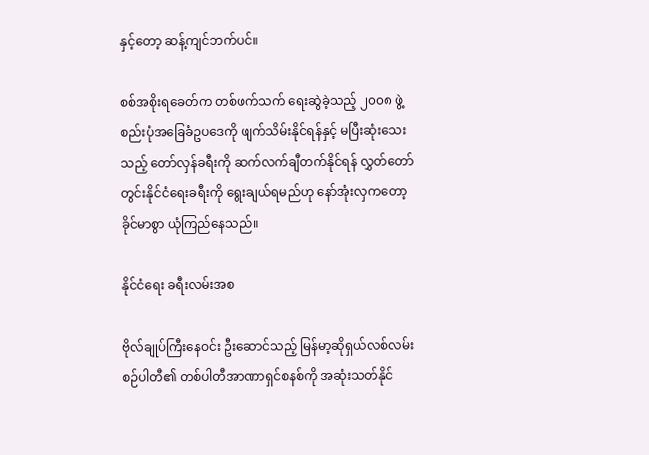နှင့်တော့ ဆန့်ကျင်ဘက်ပင်။

စစ်အစိုးရခေတ်က တစ်ဖက်သက် ရေးဆွဲခဲ့သည့် ၂၀၀၈ ဖွဲ့စည်းပုံအခြေခံဥပဒေကို ဖျက်သိမ်းနိုင်ရန်နှင့် မပြီးဆုံးသေးသည့် တော်လှန်ခရီးကို ဆက်လက်ချီတက်နိုင်ရန် လွှတ်တော်တွင်းနိုင်ငံရေးခရီးကို ရွေးချယ်ရမည်ဟု နော်အုံးလှကတော့ ခိုင်မာစွာ ယုံကြည်နေသည်။

နိုင်ငံရေး ခရီးလမ်းအစ

ဗိုလ်ချုပ်ကြီးနေဝင်း ဦးဆောင်သည့် မြန်မာ့ဆိုရှယ်လစ်လမ်းစဉ်ပါတီ၏ တစ်ပါတီအာဏာရှင်စနစ်ကို အဆုံးသတ်နိုင်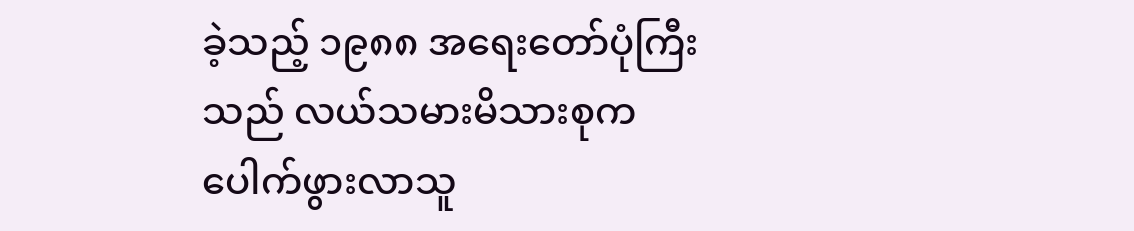ခဲ့သည့် ၁၉၈၈ အရေးတော်ပုံကြီးသည် လယ်သမားမိသားစုက ပေါက်ဖွားလာသူ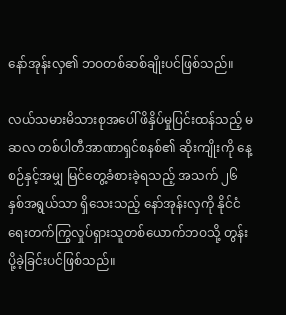နော်အုန်းလှ၏ ဘဝတစ်ဆစ်ချိုးပင်ဖြစ်သည်။

လယ်သမားမိသားစုအပေါ် ဖိနှိပ်မှုပြင်းထန်သည့် မဆလ တစ်ပါတီအာဏာရှင်စနစ်၏ ဆိုးကျိုးကို နေ့စဉ်နှင့်အမျှ မြင်တွေ့ခံစားခဲ့ရသည့် အသက် ၂၆ နှစ်အရွယ်သာ ရှိသေးသည့် နော်အုန်းလှကို နိုင်ငံရေးတက်ကြွလှုပ်ရှားသူတစ်ယောက်ဘဝသို့ တွန်းပို့ခဲ့ခြင်းပင်ဖြစ်သည်။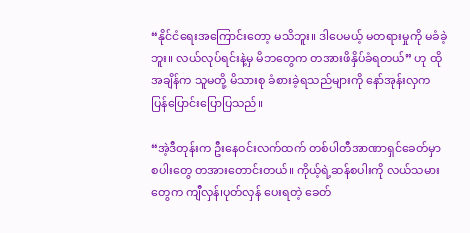“နိုင်ငံရေးအကြောင်းတော့ မသိဘူး။ ဒါပေမယ့် မတရားမှုကို မခံခဲ့ဘူး။ လယ်လုပ်ရင်းနဲ့မှ မိဘတွေက တအားဖိနှိပ်ခံရတယ်” ဟု ထိုအချိန်က သူမတို့ မိသားစု ခံစားခဲ့ရသည်များကို နော်အုန်းလှက ပြန်ပြောင်းပြောပြသည်။

“အဲ့ဒီတုန်းက ဦးနေဝင်းလက်ထက် တစ်ပါတီအာဏာရှင်ခေတ်မှာ စပါးတွေ တအားတောင်းတယ်။ ကိုယ့်ရဲ့ဆန်စပါးကို လယ်သမားတွေက ကျီလှန်၊ပုတ်လှန် ပေးရတဲ့ ခေတ်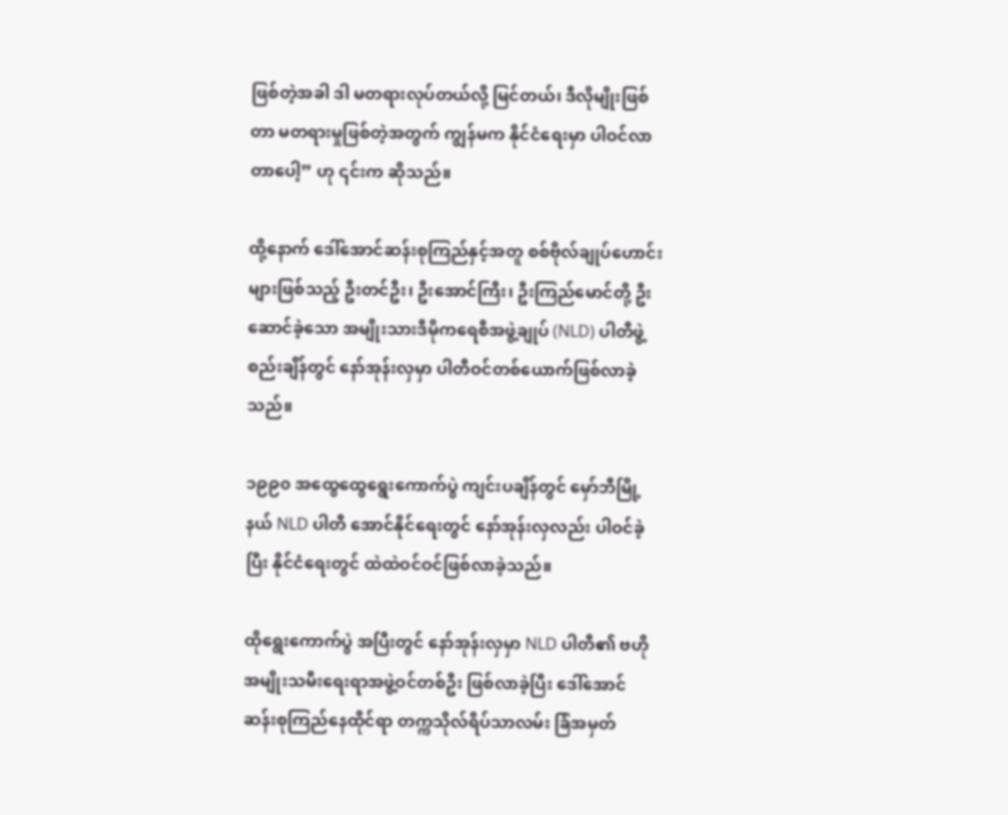ဖြစ်တဲ့အခါ ဒါ မတရားလုပ်တယ်လို့ မြင်တယ်၊ ဒီလိုမျိုးဖြစ်တာ မတရားမှုဖြစ်တဲ့အတွက် ကျွန်မက နိုင်ငံရေးမှာ ပါဝင်လာတာပေါ့” ဟု ၎င်းက ဆိုသည်။

ထို့နောက် ဒေါ်အောင်ဆန်းစုကြည်နှင့်အတူ စစ်ဗိုလ်ချုပ်ဟောင်းများဖြစ်သည့် ဦးတင်ဦး၊ ဦးအောင်ကြီး၊ ဦးကြည်မောင်တို့ ဦးဆောင်ခဲ့သော အမျိုးသားဒီမိုကရေစီအဖွဲ့ချုပ် (NLD) ပါတီဖွဲ့စည်းချိန်တွင် နော်အုန်းလှမှာ ပါတီဝင်တစ်ယောက်ဖြစ်လာခဲ့သည်။

၁၉၉၀ အထွေထွေရွေးကောက်ပွဲ ကျင်းပချိန်တွင် မှော်ဘီမြို့နယ် NLD ပါတီ အောင်နိုင်ရေးတွင် နော်အုန်းလှလည်း ပါဝင်ခဲ့ပြီး နိုင်ငံရေးတွင် ထဲထဲဝင်ဝင်ဖြစ်လာခဲ့သည်။

ထိုရွေးကောက်ပွဲ အပြီးတွင် နော်အုန်းလှမှာ NLD ပါတီ၏ ဗဟိုအမျိုးသမီးရေးရာအဖွဲ့ဝင်တစ်ဦး ဖြစ်လာခဲ့ပြီး ဒေါ်အောင်ဆန်းစုကြည်နေထိုင်ရာ တက္ကသိုလ်ရိပ်သာလမ်း ခြံအမှတ်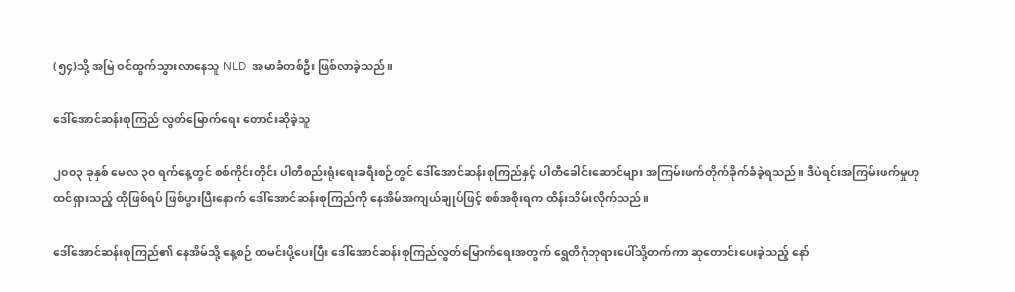(၅၄)သို့ အမြဲ ဝင်ထွက်သွားလာနေသူ NLD  အမာခံတစ်ဦး ဖြစ်လာခဲ့သည်။

ဒေါ်အောင်ဆန်းစုကြည် လွတ်မြောက်ရေး တောင်းဆိုခဲ့သူ

၂၀၀၃ ခုနှစ် မေလ ၃၀ ရက်နေ့တွင် စစ်ကိုင်းတိုင်း ပါတီစည်းရုံးရေးခရီးစဉ်တွင် ဒေါ်အောင်ဆန်းစုကြည်နှင့် ပါတီခေါင်းဆောင်များ အကြမ်းဖက်တိုက်ခိုက်ခံခဲ့ရသည်။ ဒီပဲရင်းအကြမ်းဖက်မှုဟု ထင်ရှားသည့် ထိုဖြစ်ရပ် ဖြစ်ပွားပြီးနောက် ဒေါ်အောင်ဆန်းစုကြည်ကို နေအိမ်အကျယ်ချုပ်ဖြင့် စစ်အစိုးရက ထိန်းသိမ်းလိုက်သည်။

ဒေါ်အောင်ဆန်းစုကြည်၏ နေအိမ်သို့ နေ့စဉ် ထမင်းပို့ပေးပြီး ဒေါ်အောင်ဆန်းစုကြည်လွတ်မြောက်ရေးအတွက် ရွေတိဂုံဘုရားပေါ်သို့တက်ကာ ဆုတောင်းပေးခဲ့သည့် နော်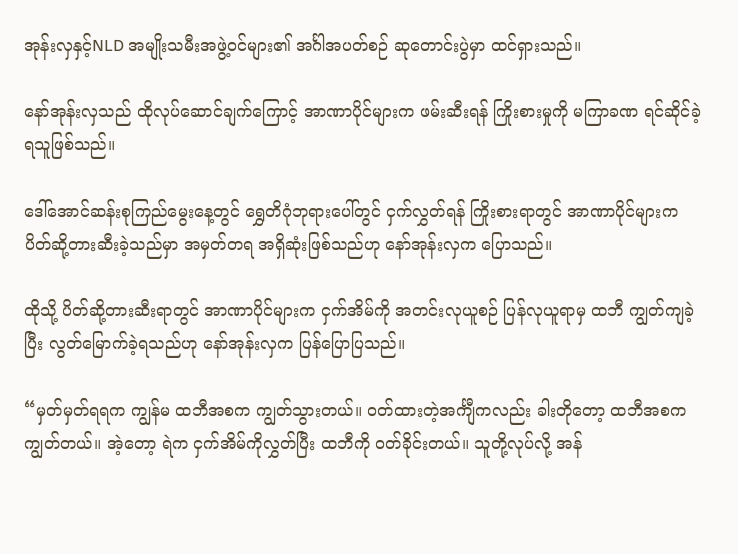အုန်းလှနှင့်NLD အမျိုးသမီးအဖွဲ့ဝင်များ၏ အင်္ဂါအပတ်စဉ် ဆုတောင်းပွဲမှာ ထင်ရှားသည်။

နော်အုန်းလှသည် ထိုလုပ်ဆောင်ချက်ကြောင့် အာဏာပိုင်များက ဖမ်းဆီးရန် ကြိုးစားမှုကို မကြာခဏ ရင်ဆိုင်ခဲ့ရသူဖြစ်သည်။

ဒေါ်အောင်ဆန်းစုကြည်မွေးနေ့တွင် ရွှေတိဂုံဘုရားပေါ်တွင် ငှက်လွှတ်ရန် ကြိုးစားရာတွင် အာဏာပိုင်များက ပိတ်ဆို့တားဆီးခဲ့သည်မှာ အမှတ်တရ အရှိဆုံးဖြစ်သည်ဟု နော်အုန်းလှက ပြောသည်။

ထိုသို့ ပိတ်ဆို့တားဆီးရာတွင် အာဏာပိုင်များက ငှက်အိမ်ကို အတင်းလုယူစဉ် ပြန်လုယူရာမှ ထဘီ ကျွတ်ကျခဲ့ပြီး လွတ်မြောက်ခဲ့ရသည်ဟု နော်အုန်းလှက ပြန်ပြောပြသည်။

“မှတ်မှတ်ရရက ကျွန်မ ထဘီအစက ကျွတ်သွားတယ်။ ဝတ်ထားတဲ့အင်္ကျီကလည်း ခါးတိုတော့ ထဘီအစက ကျွတ်တယ်။ အဲ့တော့ ရဲက ငှက်အိမ်ကိုလွှတ်ပြီး ထဘီကို ဝတ်ခိုင်းတယ်။ သူတို့လုပ်လို့ အန်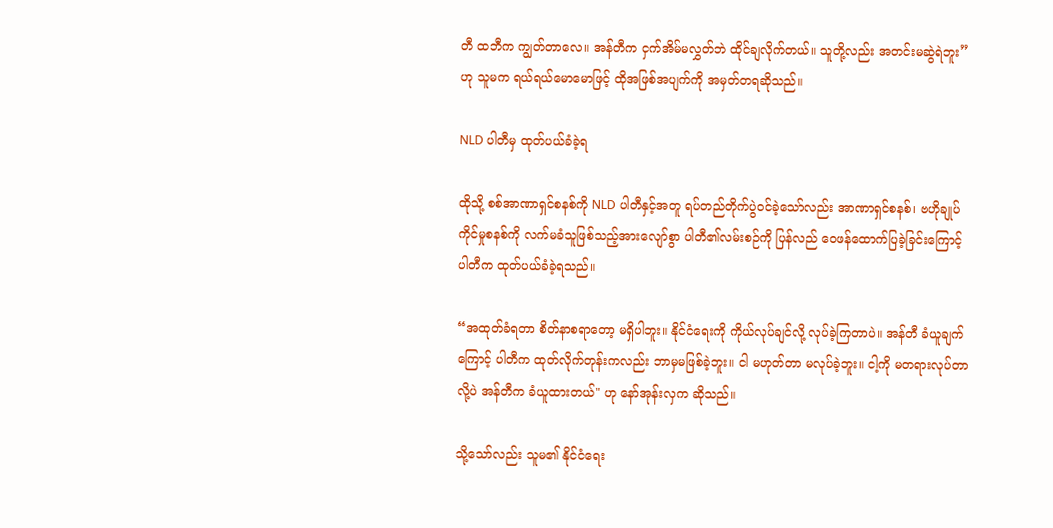တီ ထဘီက ကျွတ်တာလေ။ အန်တီက ငှက်အိမ်မလွှတ်ဘဲ ထိုင်ချလိုက်တယ်။ သူတို့လည်း အတင်းမဆွဲရဲဘူး” ဟု သူမက ရယ်ရယ်မောမောဖြင့် ထိုအဖြစ်အပျက်ကို အမှတ်တရဆိုသည်။

NLD ပါတီမှ ထုတ်ပယ်ခံခဲ့ရ

ထိုသို့ စစ်အာဏာရှင်စနစ်ကို NLD ပါတီနှင့်အတူ ရပ်တည်တိုက်ပွဲဝင်ခဲ့သော်လည်း အာဏာရှင်စနစ်၊ ဗဟိုချုပ်ကိုင်မှုစနစ်ကို လက်မခံသူဖြစ်သည့်အားလျော်စွာ ပါတီ၏လမ်းစဉ်ကို ပြန်လည် ဝေဖန်ထောက်ပြခဲ့ခြင်းကြောင့် ပါတီက ထုတ်ပယ်ခံခဲ့ရသည်။

“အထုတ်ခံရတာ စိတ်နာစရာတော့ မရှိပါဘူး။ နိုင်ငံရေးကို ကိုယ်လုပ်ချင်လို့ လုပ်ခဲ့ကြတာပဲ။ အန်တီ ခံယူချက်ကြောင့် ပါတီက ထုတ်လိုက်တုန်းကလည်း ဘာမှမဖြစ်ခဲ့ဘူး။ ငါ မဟုတ်တာ မလုပ်ခဲ့ဘူး။ ငါ့ကို မတရားလုပ်တာလို့ပဲ အန်တီက ခံယူထားတယ်" ဟု နော်အုန်းလှက ဆိုသည်။

သို့သော်လည်း သူမ၏ နိုင်ငံရေး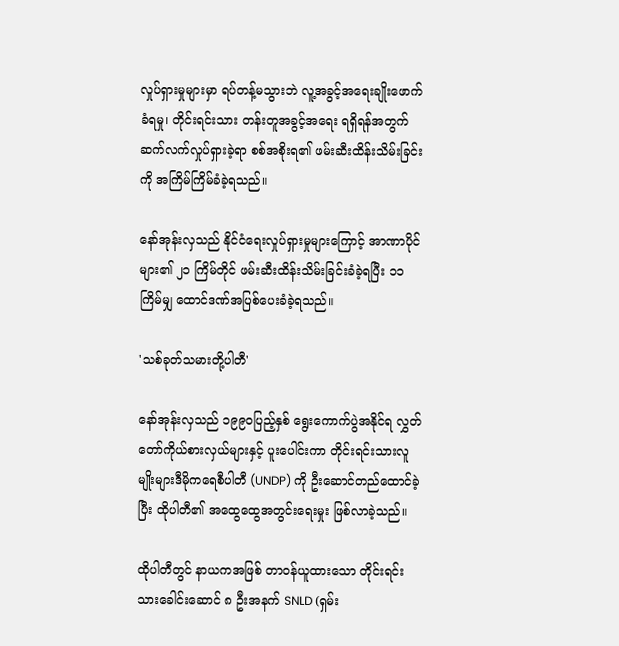လှုပ်ရှားမှုများမှာ ရပ်တန့်မသွားဘဲ လူ့အခွင့်အရေးချိုးဖောက်ခံရမှု၊ တိုင်းရင်းသား တန်းတူအခွင့်အရေး ရရှိရန်အတွက် ဆက်လက်လှုပ်ရှားခဲ့ရာ စစ်အစိုးရ၏ ဖမ်းဆီးထိန်းသိမ်းခြင်းကို အကြိမ်ကြိမ်ခံခဲ့ရသည်။

နော်အုန်းလှသည် နိုင်ငံရေးလှုပ်ရှားမှုများကြောင့် အာဏာပိုင်များ၏ ၂၁ ကြိမ်တိုင် ဖမ်းဆီးထိန်းသိမ်းခြင်းခံခဲ့ရပြီး ၁၁ကြိမ်မျှ ထောင်ဒဏ်အပြစ်ပေးခံခဲ့ရသည်။

'သစ်ခုတ်သမားတို့ပါတီ'

နော်အုန်းလှသည် ၁၉၉၀ပြည့်နှစ် ရွေးကောက်ပွဲအနိုင်ရ လွှတ်တော်ကိုယ်စားလှယ်များနှင့် ပူးပေါင်းကာ တိုင်းရင်းသားလူမျိုးများဒီမိုကရေစီပါတီ (UNDP) ကို ဦးဆောင်တည်ထောင်ခဲ့ပြီး ထိုပါတီ၏ အထွေထွေအတွင်းရေးမှုး ဖြစ်လာခဲ့သည်။

ထိုပါတီတွင် နာယကအဖြစ် တာဝန်ယူထားသော တိုင်းရင်းသားခေါင်းဆောင် ၈ ဦးအနက် SNLD (ရှမ်း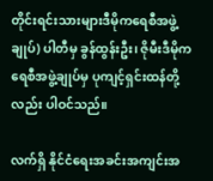တိုင်းရင်းသားများဒီမိုကရေစီအဖွဲ့ချုပ်) ပါတီမှ ခွန်ထွန်းဦး၊ ဇိုမီးဒီမိုကရေစီအဖွဲ့ချုပ်မှ ပုကျင့်ရှင်းထန်တို့လည်း ပါဝင်သည်။

လက်ရှိ နိုင်ငံရေးအခင်းအကျင်းအ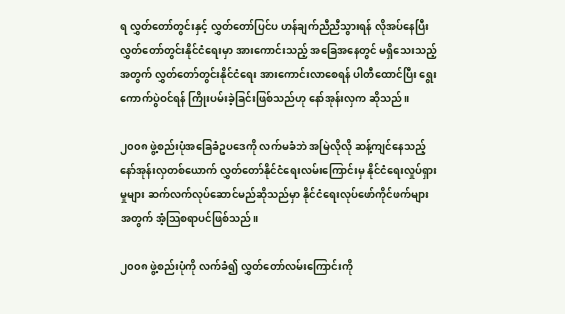ရ လွှတ်တော်တွင်းနှင့် လွှတ်တော်ပြင်ပ ဟန်ချက်ညီညီသွားရန် လိုအပ်နေပြီး လွှတ်တော်တွင်းနိုင်ငံရေးမှာ အားကောင်းသည့် အခြေအနေတွင် မရှိသေးသည့်အတွက် လွှတ်တော်တွင်းနိုင်ငံရေး အားကောင်းလာစေရန် ပါတီထောင်ပြီး ရွေးကောက်ပွဲဝင်ရန် ကြိုးပမ်းခဲ့ခြင်းဖြစ်သည်ဟု နော်အုန်းလှက ဆိုသည်။

၂၀၀၈ ဖွဲ့စည်းပုံအခြေခံဥပဒေကို လက်မခံဘဲ အမြဲလိုလို ဆန့်ကျင်နေသည့် နော်အုန်းလှတစ်ယောက် လွှတ်တော်နိုင်ငံရေးလမ်းကြောင်းမှ နိုင်ငံရေးလှုပ်ရှားမှုများ ဆက်လက်လုပ်ဆောင်မည်ဆိုသည်မှာ နိုင်ငံရေးလုပ်ဖော်ကိုင်ဖက်များအတွက် အံ့သြစရာပင်ဖြစ်သည်။

၂၀၀၈ ဖွဲ့စည်းပုံကို လက်ခံ၍ လွှတ်တော်လမ်းကြောင်းကို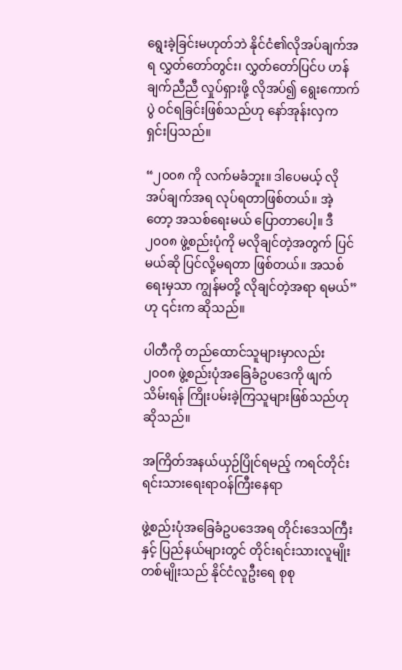ရွေးခဲ့ခြင်းမဟုတ်ဘဲ နိုင်ငံ၏လိုအပ်ချက်အရ လွှတ်တော်တွင်း၊ လွှတ်တော်ပြင်ပ ဟန်ချက်ညီညီ လှုပ်ရှားဖို့ လိုအပ်၍ ရွေးကောက်ပွဲ ဝင်ရခြင်းဖြစ်သည်ဟု နော်အုန်းလှက ရှင်းပြသည်။

“၂၀၀၈ ကို လက်မခံဘူး။ ဒါပေမယ့် လိုအပ်ချက်အရ လုပ်ရတာဖြစ်တယ်။ အဲ့တော့ အသစ်ရေးမယ် ပြောတာပေါ့။ ဒီ ၂၀၀၈ ဖွဲ့စည်းပုံကို မလိုချင်တဲ့အတွက် ပြင်မယ်ဆို ပြင်လို့မရတာ ဖြစ်တယ်။ အသစ်ရေးမှသာ ကျွန်မတို့ လိုချင်တဲ့အရာ ရမယ်” ဟု ၎င်းက ဆိုသည်။

ပါတီကို တည်ထောင်သူများမှာလည်း ၂၀၀၈ ဖွဲ့စည်းပုံအခြေခံဥပဒေကို ဖျက်သိမ်းရန် ကြိုးပမ်းခဲ့ကြသူများဖြစ်သည်ဟု ဆိုသည်။

အကြိတ်အနယ်ယှဉ်ပြိုင်ရမည့် ကရင်တိုင်းရင်းသားရေးရာဝန်ကြီးနေရာ

ဖွဲ့စည်းပုံအခြေခံဥပဒေအရ တိုင်းဒေသကြီးနှင့် ပြည်နယ်များတွင် တိုင်းရင်းသားလူမျိုးတစ်မျိုးသည် နိုင်ငံလူဦးရေ စုစု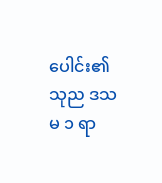ပေါင်း၏ သုည ဒသမ ၁ ရာ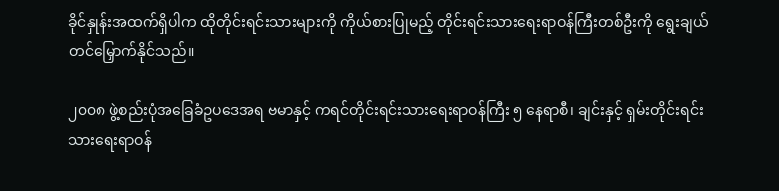ခိုင်နှုန်းအထက်ရှိပါက ထိုတိုင်းရင်းသားများကို ကိုယ်စားပြုမည့် တိုင်းရင်းသားရေးရာဝန်ကြီးတစ်ဦးကို ရွေးချယ်တင်မြှောက်နိုင်သည်။

၂၀၀၈ ဖွဲ့စည်းပုံအခြေခံဥပဒေအရ ဗမာနှင့် ကရင်တိုင်းရင်းသားရေးရာဝန်ကြီး ၅ နေရာစီ၊ ချင်းနှင့် ရှမ်းတိုင်းရင်းသားရေးရာဝန်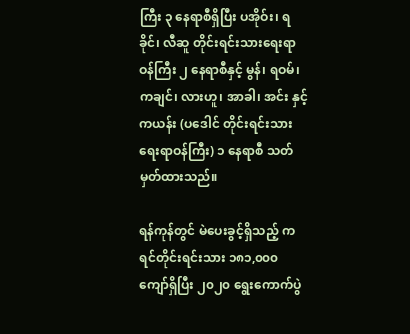ကြီး ၃ နေရာစီရှိပြီး ပအိုဝ်း၊ ရခိုင်၊ လီဆူ တိုင်းရင်းသားရေးရာဝန်ကြီး ၂ နေရာစီနှင့် မွန်၊ ရဝမ်၊ ကချင်၊ လားဟူ၊ အာခါ၊ အင်း နှင့် ကယန်း (ပဒေါင် တိုင်းရင်းသားရေးရာဝန်ကြီး) ၁ နေရာစီ သတ်မှတ်ထားသည်။

ရန်ကုန်တွင် မဲပေးခွင့်ရှိသည့် ကရင်တိုင်းရင်းသား ၁၈၁,၀၀၀ ကျော်ရှိပြီး ၂၀၂၀ ရွေးကောက်ပွဲ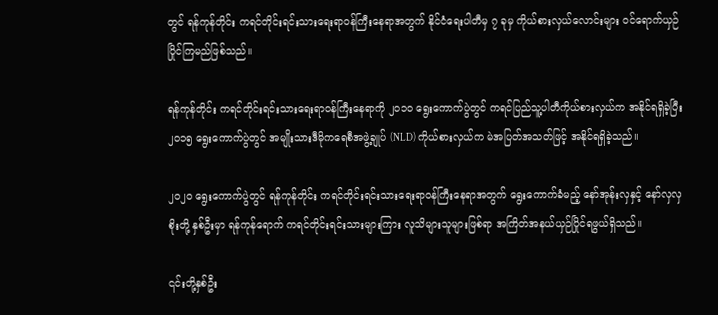တွင် ရန်ကုန်တိုင်း ကရင်တိုင်းရင်းသားရေးရာဝန်ကြီးနေရာအတွက် နိုင်ငံရေးပါတီမှ ၇ ခုမှ ကိုယ်စားလှယ်လောင်းများ ဝင်ရောက်ယှဉ်ပြိုင်ကြမည်ဖြစ်သည်။

ရန်ကုန်တိုင်း ကရင်တိုင်းရင်းသားရေးရာဝန်ကြီးနေရာကို ၂၀၁၀ ရွေးကောက်ပွဲတွင် ကရင်ပြည်သူ့ပါတီကိုယ်စားလှယ်က အနိုင်ရရှိခဲ့ပြီး ၂၀၁၅ ရွေးကောက်ပွဲတွင် အမျိုးသားဒီမိုကရေစီအဖွဲ့ချုပ် (NLD) ကိုယ်စားလှယ်က မဲအပြတ်အသတ်ဖြင့် အနိုင်ရရှိခဲ့သည်။

၂၀၂၀ ရွေးကောက်ပွဲတွင် ရန်ကုန်တိုင်း ကရင်တိုင်းရင်းသားရေးရာဝန်ကြီးနေရာအတွက် ရွေးကောက်ခံမည့် နော်အုန်းလှနှင့် နော်လှလှစိုးတို့ နှစ်ဦးမှာ ရန်ကုန်ရောက် ကရင်တိုင်းရင်းသားများကြား လူသိများသူများဖြစ်ရာ အကြိတ်အနယ်ယှဉ်ပြိုင်ရဖွယ်ရှိသည်။

၎င်းတို့နှစ်ဦး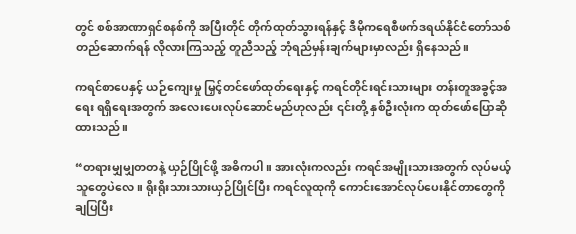တွင် စစ်အာဏာရှင်စနစ်ကို အပြီးတိုင် တိုက်ထုတ်သွားရန်နှင့် ဒီမိုကရေစီဖက်ဒရယ်နိုင်ငံတော်သစ် တည်ဆောက်ရန် လိုလားကြသည့် တူညီသည့် ဘုံရည်မှန်းချက်များမှာလည်း ရှိနေသည်။

ကရင်စာပေနှင့် ယဉ်ကျေးမှု မြှင့်တင်ဖော်ထုတ်ရေးနှင့် ကရင်တိုင်းရင်းသားများ တန်းတူအခွင့်အရေး ရရှိရေးအတွက် အလေးပေးလုပ်ဆောင်မည်ဟုလည်း ၎င်းတို့ နှစ်ဦးလုံးက ထုတ်ဖော်ပြောဆိုထားသည်။

“တရားမျှမျှတတနဲ့ ယှဉ်ပြိုင်ဖို့ အဓိကပါ။ အားလုံးကလည်း ကရင်အမျိုးသားအတွက် လုပ်မယ့်သူတွေပဲလေ။ ရိုးရိုးသားသားယှဉ်ပြိုင်ပြီး ကရင်လူထုကို ကောင်းအောင်လုပ်ပေးနိုင်တာတွေကို ချပြပြီး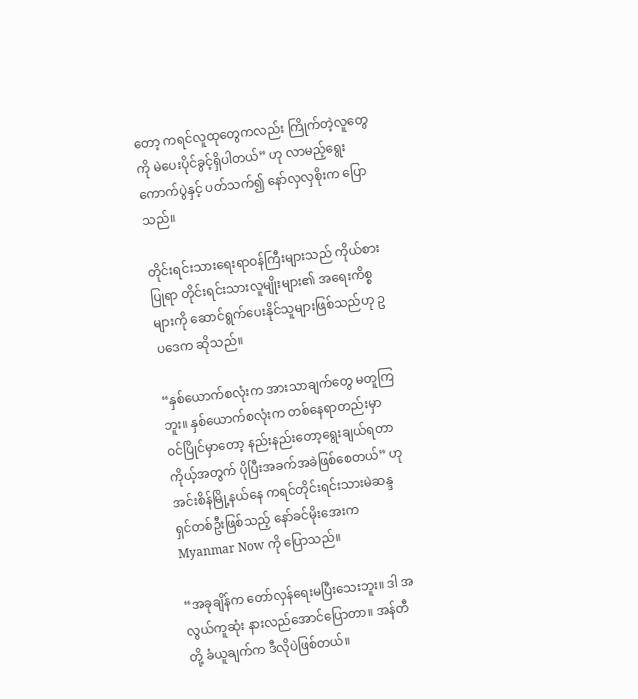တော့ ကရင်လူထုတွေကလည်း ကြိုက်တဲ့လူတွေကို မဲပေးပိုင်ခွင့်ရှိပါတယ်” ဟု လာမည့်ရွေးကောက်ပွဲနှင့် ပတ်သက်၍ နော်လှလှစိုးက ပြောသည်။

တိုင်းရင်းသားရေးရာဝန်ကြီးများသည် ကိုယ်စားပြုရာ တိုင်းရင်းသားလူမျိုးများ၏ အရေးကိစ္စများကို ဆောင်ရွက်ပေးနိုင်သူများဖြစ်သည်ဟု ဥပဒေက ဆိုသည်။

“နှစ်ယောက်စလုံးက အားသာချက်တွေ မတူကြဘူး။ နှစ်ယောက်စလုံးက တစ်နေရာတည်းမှာ ဝင်ပြိုင်မှာတော့ နည်းနည်းတော့ရွေးချယ်ရတာ ကိုယ့်အတွက် ပိုပြီးအခက်အခဲဖြစ်စေတယ်” ဟု အင်းစိန်မြို့နယ်နေ ကရင်တိုင်းရင်းသားမဲဆန္ဒရှင်တစ်ဦးဖြစ်သည့် နော်ခင်မိုးအေးက Myanmar Now ကို ပြောသည်။

“အခုချိန်က တော်လှန်ရေးမပြီးသေးဘူး။ ဒါ အလွယ်ကူဆုံး နားလည်အောင်ပြောတာ။ အန်တီတို့ ခံယူချက်က ဒီလိုပဲဖြစ်တယ်။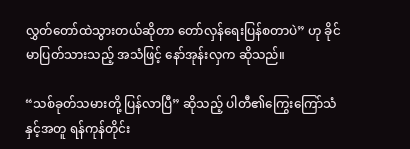လွှတ်တော်ထဲသွားတယ်ဆိုတာ တော်လှန်ရေးပြန်စတာပဲ” ဟု ခိုင်မာပြတ်သားသည့် အသံဖြင့် နော်အုန်းလှက ဆိုသည်။

“သစ်ခုတ်သမားတို့ ပြန်လာပြီ” ဆိုသည့် ပါတီ၏ကြွေးကြော်သံနှင့်အတူ ရန်ကုန်တိုင်း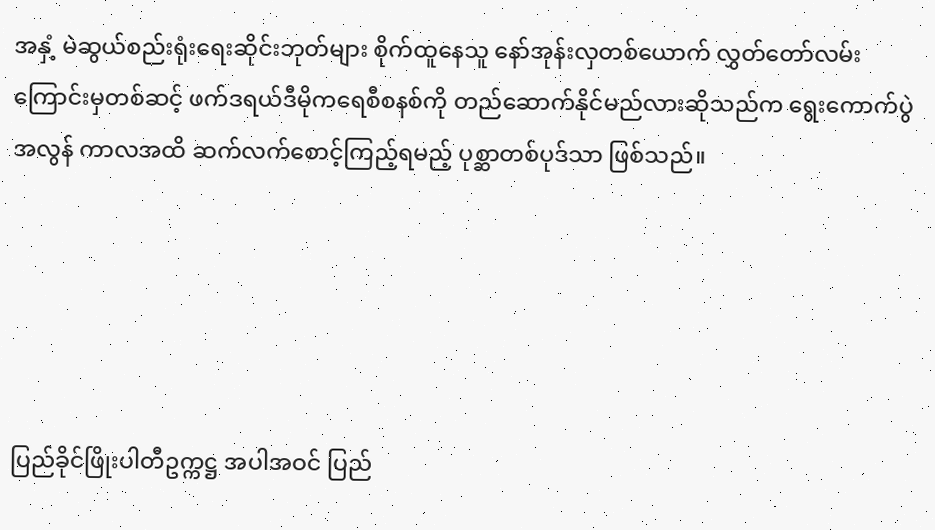အနှံ့ မဲဆွယ်စည်းရုံးရေးဆိုင်းဘုတ်များ စိုက်ထူနေသူ နော်အုန်းလှတစ်ယောက် လွှတ်တော်လမ်းကြောင်းမှတစ်ဆင့် ဖက်ဒရယ်ဒီမိုကရေစီစနစ်ကို တည်ဆောက်နိုင်မည်လားဆိုသည်က ရွေးကောက်ပွဲအလွန် ကာလအထိ ဆက်လက်စောင့်ကြည့်ရမည့် ပုစ္ဆာတစ်ပုဒ်သာ ဖြစ်သည်။





ပြည်ခိုင်ဖြိုးပါတီဥက္ကဋ္ဌ အပါအဝင် ပြည်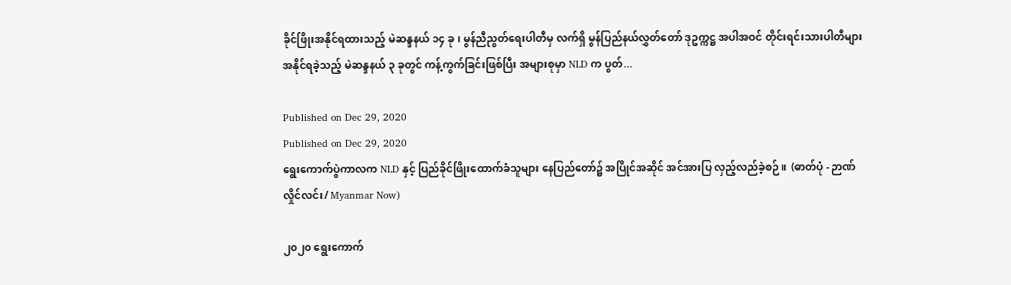ခိုင်ဖြိုးအနိုင်ရထားသည့် မဲဆန္ဒနယ် ၁၄ ခု၊ မွန်ညီညွတ်ရေးပါတီမှ လက်ရှိ မွန်ပြည်နယ်လွှတ်တော် ဒုဥက္ကဋ္ဌ အပါအဝင် တိုင်းရင်းသားပါတီများ အနိုင်ရခဲ့သည့် မဲဆန္ဒနယ် ၃ ခုတွင် ကန့်ကွက်ခြင်းဖြစ်ပြီး အများစုမှာ NLD က ပွတ်...

Published on Dec 29, 2020
Published on Dec 29, 2020
ရွေးကောက်ပွဲကာလက NLD နှင့် ပြည်ခိုင်ဖြိုးထောက်ခံသူများ နေပြည်တော်၌ အပြိုင်အဆိုင် အင်အားပြ လှည့်လည်ခဲ့စဉ်။  (ဓာတ်ပုံ - ဉာဏ်လှိုင်လင်း/ Myanmar Now)

၂၀၂၀ ရွေးကောက်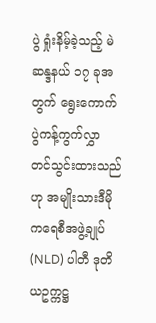ပွဲ ရှုံးနိမ့်ခဲ့သည့် မဲဆန္ဒနယ် ၁၇ ခုအတွက် ရွေးကောက်ပွဲကန့်ကွက်လွှာ တင်သွင်းထားသည်ဟု အမျိုးသားဒီမိုကရေစီအဖွဲ့ချုပ် (NLD) ပါတီ ဒုတိယဥက္ကဋ္ဌ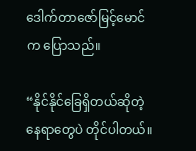ဒေါက်တာဇော်မြင့်မောင်က ပြောသည်။

“နိုင်နိုင်ခြေရှိတယ်ဆိုတဲ့ နေရာတွေပဲ တိုင်ပါတယ်။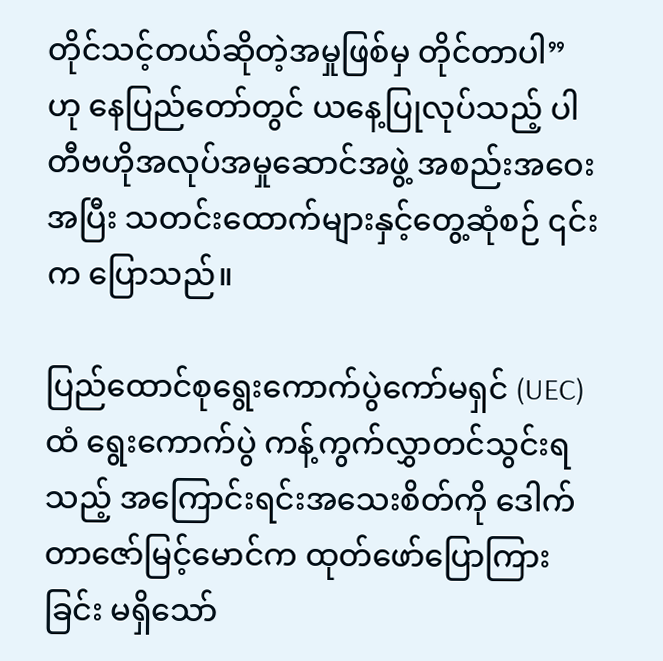တိုင်သင့်တယ်ဆိုတဲ့အမှုဖြစ်မှ တိုင်တာပါ” ဟု နေပြည်တော်တွင် ယနေ့ပြုလုပ်သည့် ပါတီဗဟိုအလုပ်အမှုဆောင်အဖွဲ့ အစည်းအဝေးအပြီး သတင်းထောက်များနှင့်တွေ့ဆုံစဉ် ၎င်းက ပြောသည်။

ပြည်ထောင်စုရွေးကောက်ပွဲကော်မရှင် (UEC) ထံ ရွေးကောက်ပွဲ ကန့်ကွက်လွှာတင်သွင်းရသည့် အကြောင်းရင်းအသေးစိတ်ကို ဒေါက်တာဇော်မြင့်မောင်က ထုတ်ဖော်ပြောကြားခြင်း မရှိသော်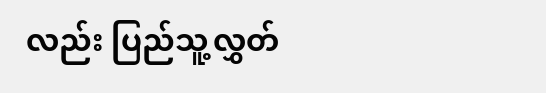လည်း ပြည်သူ့လွှတ်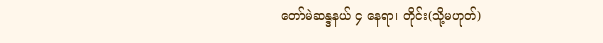တော်မဲဆန္ဒနယ် ၄ နေရာ၊ တိုင်း(သို့မဟုတ်)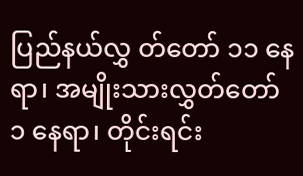ပြည်နယ်လွှ တ်တော် ၁၁ နေရာ၊ အမျိုးသားလွှတ်တော် ၁ နေရာ၊ တိုင်းရင်း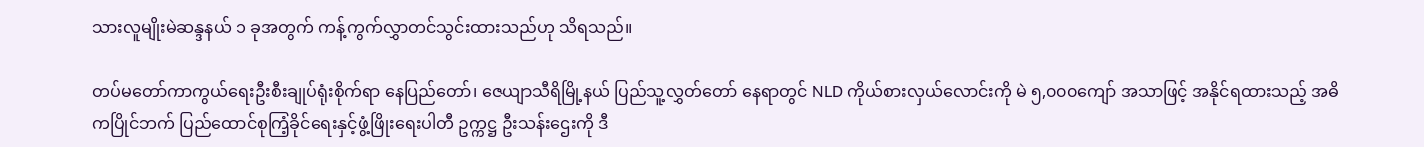သားလူမျိုးမဲဆန္ဒနယ် ၁ ခုအတွက် ကန့်ကွက်လွှာတင်သွင်းထားသည်ဟု သိရသည်။

တပ်မတော်ကာကွယ်ရေးဦးစီးချုပ်ရုံးစိုက်ရာ နေပြည်တော်၊ ဇေယျာသီရိမြို့နယ် ပြည်သူ့လွှတ်တော် နေရာတွင် NLD ကိုယ်စားလှယ်လောင်းကို မဲ ၅,၀၀၀ကျော် အသာဖြင့် အနိုင်ရထားသည့် အဓိကပြိုင်ဘက် ပြည်ထောင်စုကြံ့ခိုင်ရေးနှင့်ဖွံ့ဖြိုးရေးပါတီ ဥက္ကဋ္ဌ ဦးသန်းဌေးကို ဒီ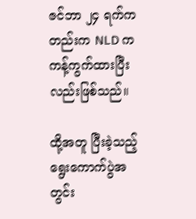ဇင်ဘာ ၂၄ ရက်ကတည်းက NLD က ကန့်ကွက်ထားပြီးလည်းဖြစ်သည်။

ထို့အတူ ပြီးခဲ့သည့် ရွေးကောက်ပွဲအတွင်း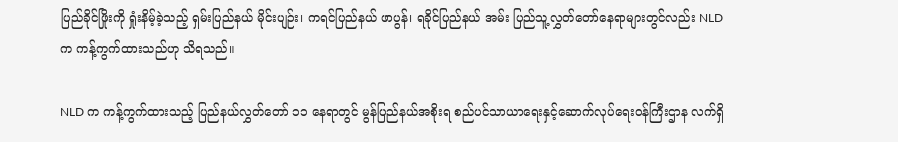ပြည်ခိုင်ဖြိုးကို ရှုံးနိမ့်ခဲ့သည့် ရှမ်းပြည်နယ် မိုင်းပျဉ်း၊ ကရင်ပြည်နယ် ဖာပွန်၊ ရခိုင်ပြည်နယ် အမ်း ပြည်သူ့လွှတ်တော်နေရာများတွင်လည်း NLD က ကန့်ကွက်ထားသည်ဟု သိရသည်။

NLD က ကန့်ကွက်ထားသည့် ပြည်နယ်လွှတ်တော် ၁၁ နေရာတွင် မွန်ပြည်နယ်အစိုးရ စည်ပင်သာယာရေးနှင့်ဆောက်လုပ်ရေးဝန်ကြီးဌာန လက်ရှိ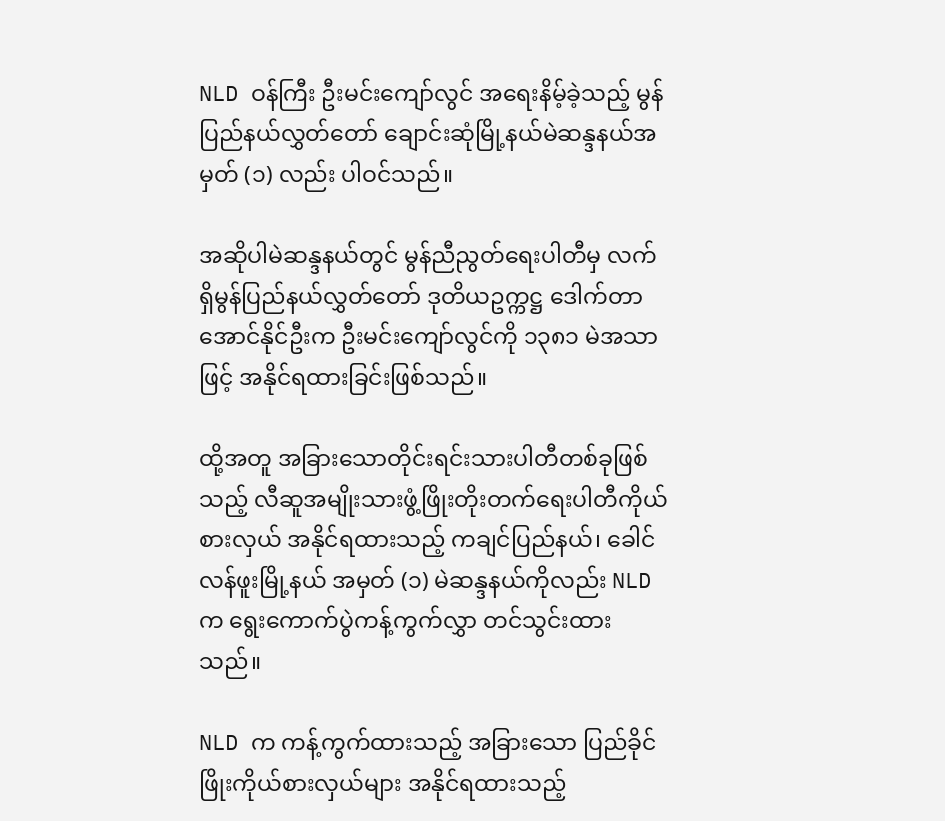NLD ဝန်ကြီး ဦးမင်းကျော်လွင် အရေးနိမ့်ခဲ့သည့် မွန်ပြည်နယ်လွှတ်တော် ချောင်းဆုံမြို့နယ်မဲဆန္ဒနယ်အမှတ် (၁) လည်း ပါဝင်သည်။

အဆိုပါမဲဆန္ဒနယ်တွင် မွန်ညီညွတ်ရေးပါတီမှ လက်ရှိမွန်ပြည်နယ်လွှတ်တော် ဒုတိယဥက္ကဋ္ဌ ဒေါက်တာအောင်နိုင်ဦးက ဦးမင်းကျော်လွင်ကို ၁၃၈၁ မဲအသာဖြင့် အနိုင်ရထားခြင်းဖြစ်သည်။

ထို့အတူ အခြားသောတိုင်းရင်းသားပါတီတစ်ခုဖြစ်သည့် လီဆူအမျိုးသားဖွံ့ဖြိုးတိုးတက်ရေးပါတီကိုယ်စားလှယ် အနိုင်ရထားသည့် ကချင်ပြည်နယ်၊ ခေါင်လန်ဖူးမြို့နယ် အမှတ် (၁) မဲဆန္ဒနယ်ကိုလည်း NLD က ရွေးကောက်ပွဲကန့်ကွက်လွှာ တင်သွင်းထားသည်။

NLD က ကန့်ကွက်ထားသည့် အခြားသော ပြည်ခိုင်ဖြိုးကိုယ်စားလှယ်များ အနိုင်ရထားသည့်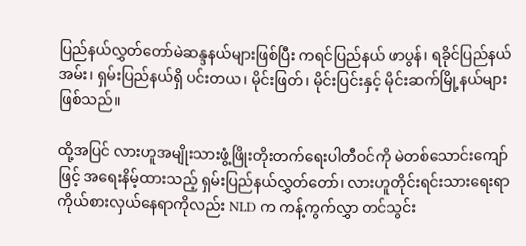ပြည်နယ်လွှတ်တော်မဲဆန္ဒနယ်များဖြစ်ပြီး ကရင်ပြည်နယ် ဖာပွန်၊ ရခိုင်ပြည်နယ် အမ်း၊ ရှမ်းပြည်နယ်ရှိ ပင်းတယ၊ မိုင်းဖြတ်၊ မိုင်းပြင်းနှင့် မိုင်းဆက်မြို့နယ်များဖြစ်သည်။

ထို့အပြင် လားဟူအမျိုးသားဖွံ့ဖြိုးတိုးတက်ရေးပါတီဝင်ကို မဲတစ်သောင်းကျော်ဖြင့် အရေးနိမ့်ထားသည့် ရှမ်းပြည်နယ်လွှတ်တော်၊ လားဟူတိုင်းရင်းသားရေးရာကိုယ်စားလှယ်နေရာကိုလည်း NLD က ကန့်ကွက်လွှာ တင်သွင်း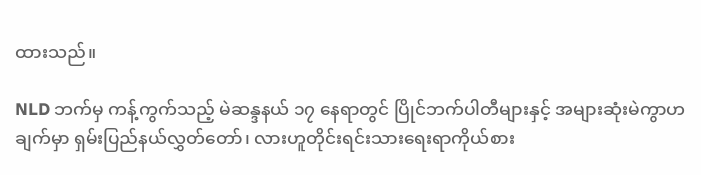ထားသည်။

NLD ဘက်မှ ကန့်ကွက်သည့် မဲဆန္ဒနယ် ၁၇ နေရာတွင် ပြိုင်ဘက်ပါတီများနှင့် အများဆုံးမဲကွာဟချက်မှာ ရှမ်းပြည်နယ်လွှတ်တော်၊ လားဟူတိုင်းရင်းသားရေးရာကိုယ်စား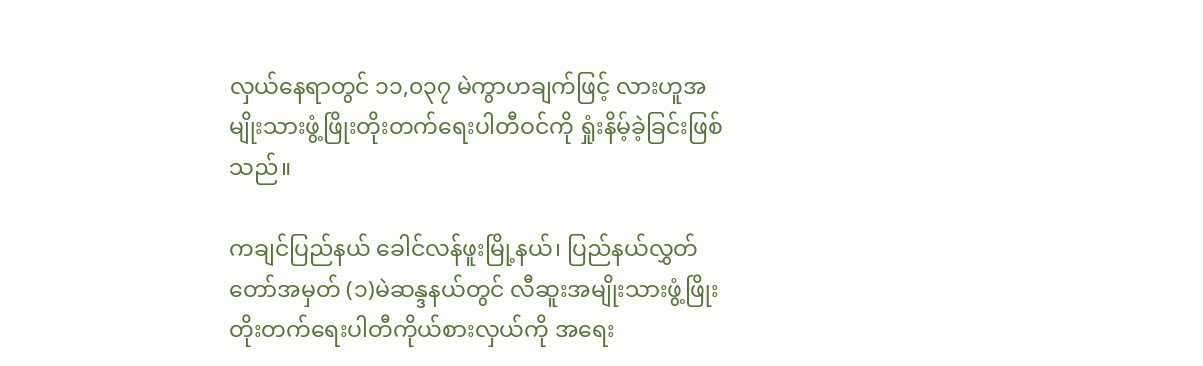လှယ်နေရာတွင် ၁၁,၀၃၇ မဲကွာဟချက်ဖြင့် လားဟူအမျိုးသားဖွံ့ဖြိုးတိုးတက်ရေးပါတီဝင်ကို ရှုံးနိမ့်ခဲ့ခြင်းဖြစ်သည်။

ကချင်ပြည်နယ် ခေါင်လန်ဖူးမြို့နယ်၊ ပြည်နယ်လွှတ်တော်အမှတ် (၁)မဲဆန္ဒနယ်တွင် လီဆူးအမျိုးသားဖွံ့ဖြိုးတိုးတက်ရေးပါတီကိုယ်စားလှယ်ကို အရေး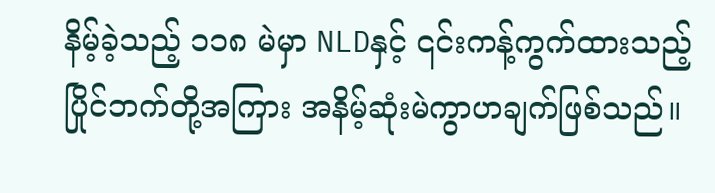နိမ့်ခဲ့သည့် ၁၁၈ မဲမှာ NLDနှင့် ၎င်းကန့်ကွက်ထားသည့် ပြိုင်ဘက်တို့အကြား အနိမ့်ဆုံးမဲကွာဟချက်ဖြစ်သည်။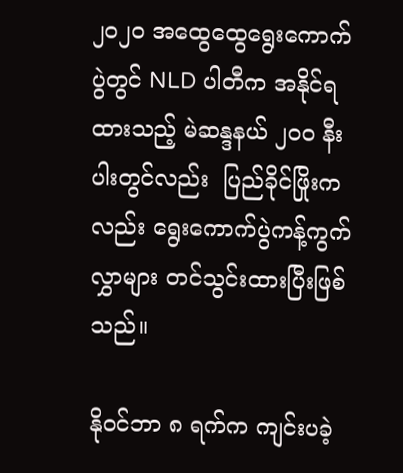၂၀၂၀ အထွေထွေရွေးကောက်ပွဲတွင် NLD ပါတီက အနိုင်ရထားသည့် မဲဆန္ဒနယ် ၂၀၀ နီးပါးတွင်လည်း  ပြည်ခိုင်ဖြိုးကလည်း ရွေးကောက်ပွဲကန့်ကွက်လွှာများ တင်သွင်းထားပြီးဖြစ်သည်။

နိုဝင်ဘာ ၈ ရက်က ကျင်းပခဲ့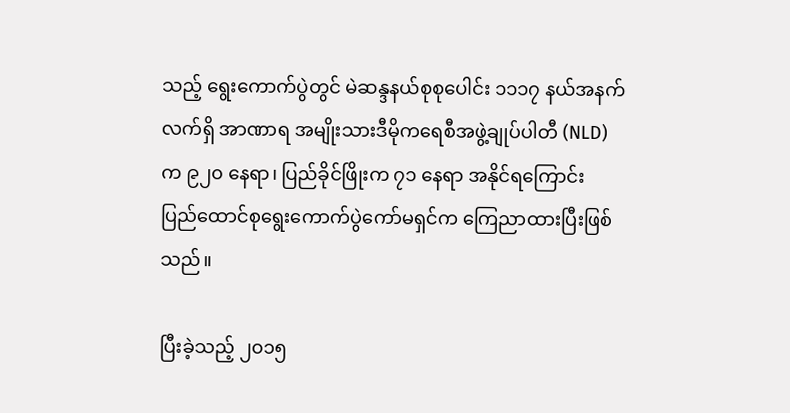သည့် ရွေးကောက်ပွဲတွင် မဲဆန္ဒနယ်စုစုပေါင်း ၁၁၁၇ နယ်အနက် လက်ရှိ အာဏာရ အမျိုးသားဒီမိုကရေစီအဖွဲ့ချုပ်ပါတီ (NLD) က ၉၂၀ နေရာ၊ ပြည်ခိုင်ဖြိုးက ၇၁ နေရာ အနိုင်ရကြောင်း ပြည်ထောင်စုရွေးကောက်ပွဲကော်မရှင်က ကြေညာထားပြီးဖြစ်သည်။

ပြီးခဲ့သည့် ၂၀၁၅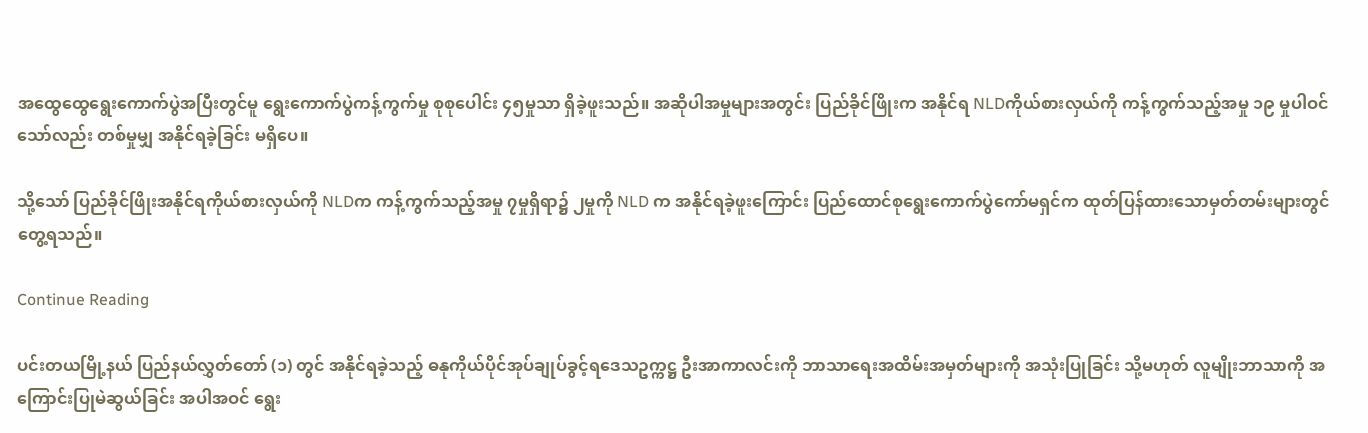အထွေထွေရွေးကောက်ပွဲအပြီးတွင်မူ ရွေးကောက်ပွဲကန့်ကွက်မှု စုစုပေါင်း ၄၅မှုသာ ရှိခဲ့ဖူးသည်။ အဆိုပါအမှုများအတွင်း ပြည်ခိုင်ဖြိုးက အနိုင်ရ NLDကိုယ်စားလှယ်ကို ကန့်ကွက်သည့်အမှု ၁၉ မှုပါဝင်သော်လည်း တစ်မှုမျှ အနိုင်ရခဲ့ခြင်း မရှိပေ။

သို့သော် ပြည်ခိုင်ဖြိုးအနိုင်ရကိုယ်စားလှယ်ကို NLDက ကန့်ကွက်သည့်အမှု ၇မှုရှိရာ၌ ၂မှုကို NLD က အနိုင်ရခဲ့ဖူးကြောင်း ပြည်ထောင်စုရွေးကောက်ပွဲကော်မရှင်က ထုတ်ပြန်ထားသောမှတ်တမ်းများတွင် တွေ့ရသည်။

Continue Reading

ပင်းတယမြို့နယ် ပြည်နယ်လွှတ်တော် (၁) တွင် အနိုင်ရခဲ့သည့် ဓနုကိုယ်ပိုင်အုပ်ချုပ်ခွင့်ရဒေသဥက္ကဋ္ဌ ဦးအာကာလင်းကို ဘာသာရေးအထိမ်းအမှတ်များကို အသုံးပြုခြင်း သို့မဟုတ် လူမျိုးဘာသာကို အကြောင်းပြုမဲဆွယ်ခြင်း အပါအဝင် ရွေး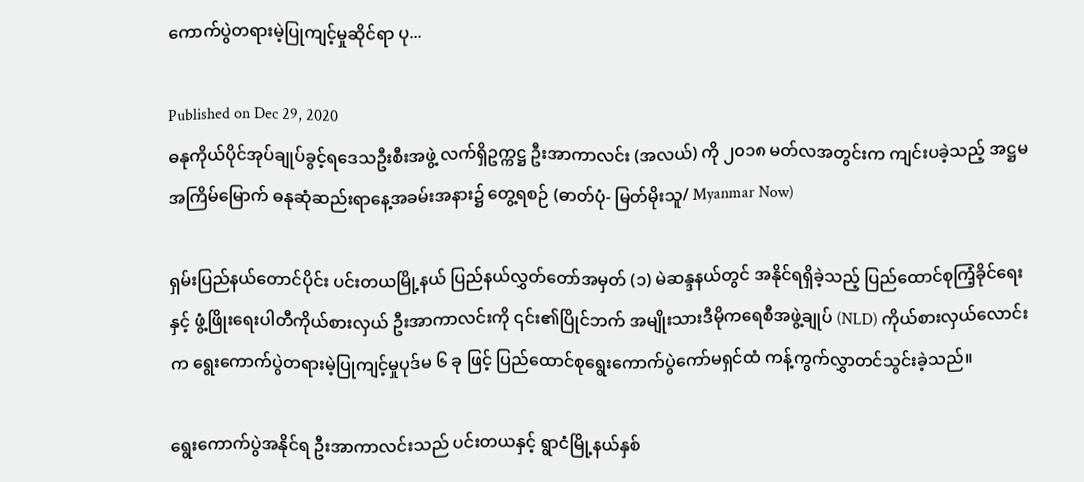ကောက်ပွဲတရားမဲ့ပြုကျင့်မှုဆိုင်ရာ ပု...

Published on Dec 29, 2020
ဓနုကိုယ်ပိုင်အုပ်ချုပ်ခွင့်ရဒေသဦးစီးအဖွဲ့ လက်ရှိဥက္ကဋ္ဌ ဦးအာကာလင်း (အလယ်) ကို ၂၀၁၈ မတ်လအတွင်းက ကျင်းပခဲ့သည့် အဋ္ဌမအကြိမ်မြောက် ဓနုဆုံဆည်းရာနေ့အခမ်းအနား၌ တွေ့ရစဉ် (ဓာတ်ပုံ- မြတ်မိုးသူ/ Myanmar Now)

ရှမ်းပြည်နယ်တောင်ပိုင်း ပင်းတယမြို့နယ် ပြည်နယ်လွှတ်တော်အမှတ် (၁) မဲဆန္ဒနယ်တွင် အနိုင်ရရှိခဲ့သည့် ပြည်ထောင်စုကြံ့ခိုင်ရေးနှင့် ဖွံ့ဖြိုးရေးပါတီကိုယ်စားလှယ် ဦးအာကာလင်းကို ၎င်း၏ပြိုင်ဘက် အမျိုးသားဒီမိုကရေစီအဖွဲ့ချုပ် (NLD) ကိုယ်စားလှယ်လောင်းက ရွေးကောက်ပွဲတရားမဲ့ပြုကျင့်မှုပုဒ်မ ၆ ခု ဖြင့် ပြည်ထောင်စုရွေးကောက်ပွဲကော်မရှင်ထံ ကန့်ကွက်လွှာတင်သွင်းခဲ့သည်။

ရွေးကောက်ပွဲအနိုင်ရ ဦးအာကာလင်းသည် ပင်းတယနှင့် ရွာငံမြို့နယ်နှစ်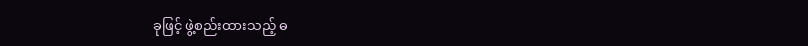ခုဖြင့် ဖွဲ့စည်းထားသည့် ဓ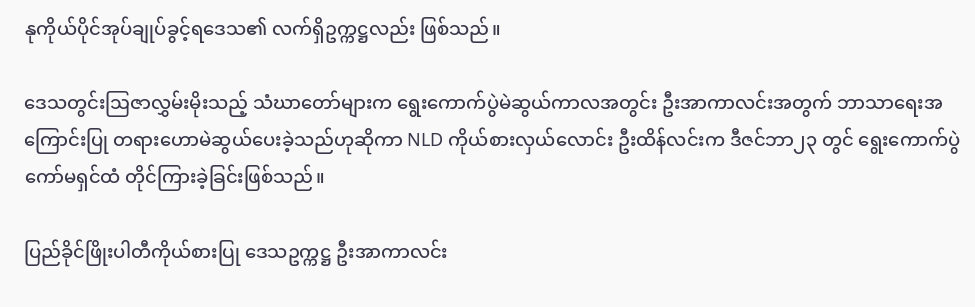နုကိုယ်ပိုင်အုပ်ချုပ်ခွင့်ရဒေသ၏ လက်ရှိဥက္ကဋ္ဌလည်း ဖြစ်သည်။

ဒေသတွင်းဩဇာလွှမ်းမိုးသည့် သံဃာတော်များက ရွေးကောက်ပွဲမဲဆွယ်ကာလအတွင်း ဦးအာကာလင်းအတွက် ဘာသာရေးအကြောင်းပြု တရားဟောမဲဆွယ်ပေးခဲ့သည်ဟုဆိုကာ NLD ကိုယ်စားလှယ်လောင်း ဦးထိန်လင်းက ဒီဇင်ဘာ၂၃ တွင် ရွေးကောက်ပွဲကော်မရှင်ထံ တိုင်ကြားခဲ့ခြင်းဖြစ်သည်။

ပြည်ခိုင်ဖြိုးပါတီကိုယ်စားပြု ဒေသဥက္ကဋ္ဌ ဦးအာကာလင်း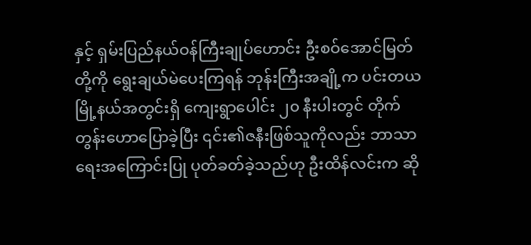နှင့် ရှမ်းပြည်နယ်ဝန်ကြီးချုပ်ဟောင်း ဦးစဝ်အောင်မြတ်တို့ကို ရွေးချယ်မဲပေးကြရန် ဘုန်းကြီးအချို့က ပင်းတယမြို့နယ်အတွင်းရှိ ကျေးရွာပေါင်း ၂၀ နီးပါးတွင် တိုက်တွန်းဟောပြောခဲ့ပြီး ၎င်း၏ဇနီးဖြစ်သူကိုလည်း ဘာသာရေးအကြောင်းပြု ပုတ်ခတ်ခဲ့သည်ဟု ဦးထိန်လင်းက ဆို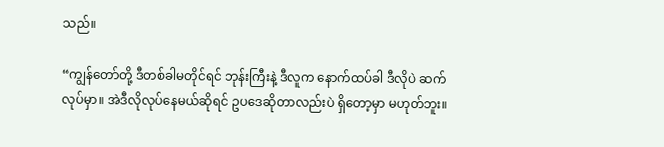သည်။

“ကျွန်တော်တို့ ဒီတစ်ခါမတိုင်ရင် ဘုန်းကြီးနဲ့ ဒီလူက နောက်ထပ်ခါ ဒီလိုပဲ ဆက်လုပ်မှာ။ အဲဒီလိုလုပ်နေမယ်ဆိုရင် ဥပဒေဆိုတာလည်းပဲ ရှိတော့မှာ မဟုတ်ဘူး။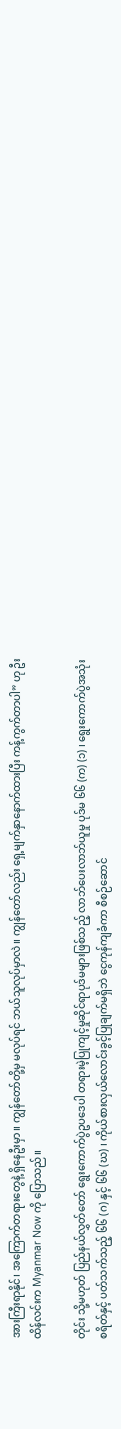အားကြီးရာနိုင်၊ အကြောက်တရားတွေနဲ့ ရှိနေဦးမှာ။ ကျွန်တော်တို့မှ မလုပ်ရင် ဘယ်သူလုပ်မှာလဲ။ ကျွန်တော်လည်း ရှေ့မျက်နှာနောက်ထားပြီး ကန့်ကွက်တာပါ” ဟု ဦးထိန်လင်းက Myanmar Now ကို ပြောသည်။

တိုင်း သို့မဟုတ် ပြည်နယ်လွှတ်တော် ရွေးကောက်ပွဲဥပဒေပါ တရားမဲ့ပြုကျင့်မှုဆိုင်ရာပုဒ်မများဖြစ်သည့် လာဘ်ပေးလာဘ်ယူမှု ပုဒ်မ ၆၆ (က) (၁) ၊ ရွေးကောက်ပွဲအသုံးစရိတ်နှင့် ပတ်သက်သည့် ၆၆ (ဂ) နှင့် ၆၆ (ဃ) ၊ ကိုယ်စားလှယ်လောင်းခွင့်ပြုချက်မရှိဘဲ ငွေကုန်ကျခံကာ စီစဉ်ဆောင်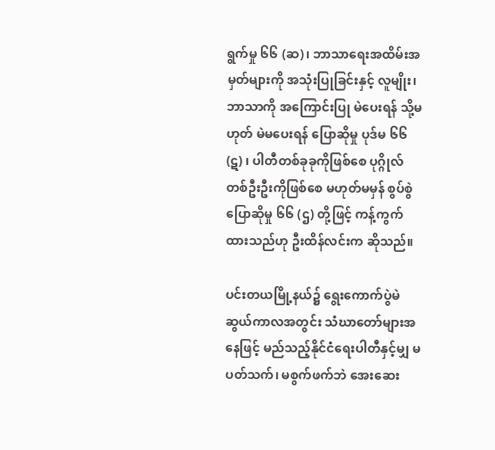ရွက်မှု ၆၆ (ဆ)၊ ဘာသာရေးအထိမ်းအမှတ်များကို အသုံးပြုခြင်းနှင့် လူမျိုး၊ ဘာသာကို အကြောင်းပြု မဲပေးရန် သို့မဟုတ် မဲမပေးရန် ပြောဆိုမှု ပုဒ်မ ၆၆ (ဋ) ၊ ပါတီတစ်ခုခုကိုဖြစ်စေ ပုဂ္ဂိုလ်တစ်ဦးဦးကိုဖြစ်စေ မဟုတ်မမှန် စွပ်စွဲပြောဆိုမှု ၆၆ (ဌ) တို့ဖြင့် ကန့်ကွက်ထားသည်ဟု ဦးထိန်လင်းက ဆိုသည်။

ပင်းတယမြို့နယ်၌ ရွေးကောက်ပွဲမဲဆွယ်ကာလအတွင်း သံဃာတော်များအနေဖြင့် မည်သည့်နိုင်ငံရေးပါတီနှင့်မျှ မပတ်သက်၊ မစွက်ဖက်ဘဲ အေးဆေး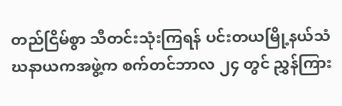တည်ငြိမ်စွာ သီတင်းသုံးကြရန် ပင်းတယမြို့နယ်သံဃနာယကအဖွဲ့က စက်တင်ဘာလ ၂၄ တွင် ညွှန်ကြား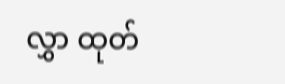လွှာ ထုတ်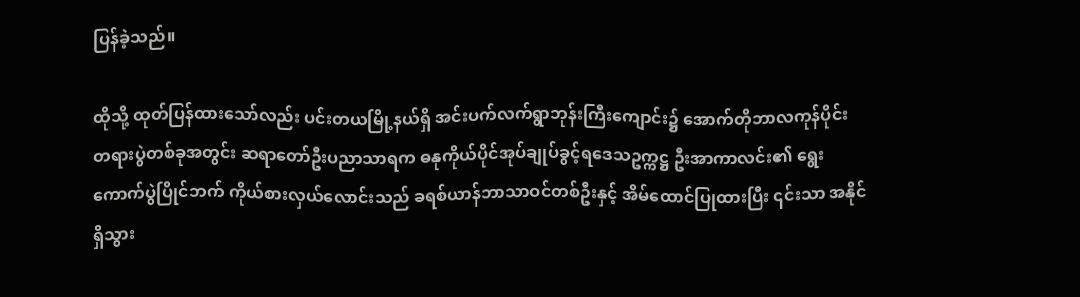ပြန်ခဲ့သည်။

ထိုသို့ ထုတ်ပြန်ထားသော်လည်း ပင်းတယမြို့နယ်ရှိ အင်းပက်လက်ရွာဘုန်းကြီးကျောင်း၌ အောက်တိုဘာလကုန်ပိုင်း တရားပွဲတစ်ခုအတွင်း ဆရာတော်ဦးပညာသာရက ဓနုကိုယ်ပိုင်အုပ်ချုပ်ခွင့်ရဒေသဥက္ကဋ္ဌ ဦးအာကာလင်း၏ ရွေးကောက်ပွဲပြိုင်ဘက် ကိုယ်စားလှယ်လောင်းသည် ခရစ်ယာန်ဘာသာဝင်တစ်ဦးနှင့် အိမ်ထောင်ပြုထားပြီး ၎င်းသာ အနိုင်ရှိသွား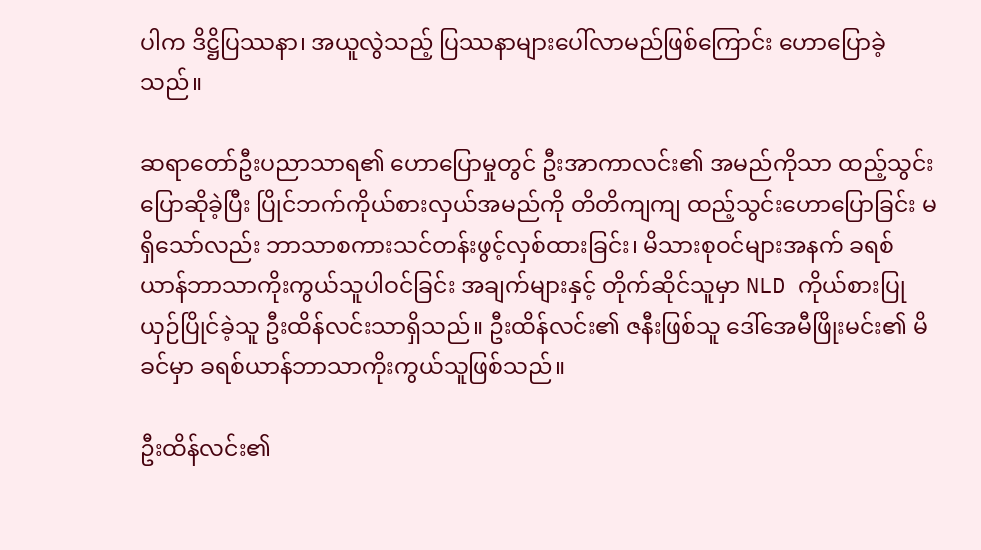ပါက ဒိဋ္ဌိပြဿနာ၊ အယူလွဲသည့် ပြဿနာများပေါ်လာမည်ဖြစ်ကြောင်း ဟောပြောခဲ့သည်။

ဆရာတော်ဦးပညာသာရ၏ ဟောပြောမှုတွင် ဦးအာကာလင်း၏ အမည်ကိုသာ ထည့်သွင်းပြောဆိုခဲ့ပြီး ပြိုင်ဘက်ကိုယ်စားလှယ်အမည်ကို တိတိကျကျ ထည့်သွင်းဟောပြောခြင်း မရှိသော်လည်း ဘာသာစကားသင်တန်းဖွင့်လှစ်ထားခြင်း၊ မိသားစုဝင်များအနက် ခရစ်ယာန်ဘာသာကိုးကွယ်သူပါဝင်ခြင်း အချက်များနှင့် တိုက်ဆိုင်သူမှာ NLD ကိုယ်စားပြု ယှဉ်ပြိုင်ခဲ့သူ ဦးထိန်လင်းသာရှိသည်။ ဦးထိန်လင်း၏ ဇနီးဖြစ်သူ ဒေါ်အေမီဖြိုးမင်း၏ မိခင်မှာ ခရစ်ယာန်ဘာသာကိုးကွယ်သူဖြစ်သည်။

ဦးထိန်လင်း၏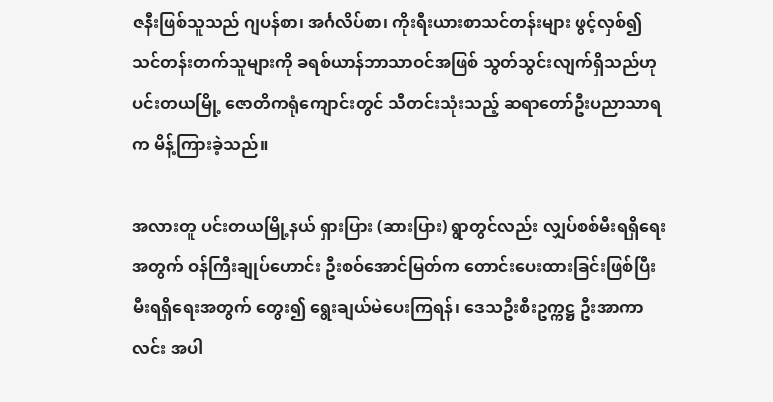ဇနီးဖြစ်သူသည် ဂျပန်စာ၊ အင်္ဂလိပ်စာ၊ ကိုးရီးယားစာသင်တန်းများ ဖွင့်လှစ်၍ သင်တန်းတက်သူများကို ခရစ်ယာန်ဘာသာဝင်အဖြစ် သွတ်သွင်းလျက်ရှိသည်ဟု ပင်းတယမြို့ ဇောတိကရုံကျောင်းတွင် သီတင်းသုံးသည့် ဆရာတော်ဦးပညာသာရက မိန့်ကြားခဲ့သည်။

အလားတူ ပင်းတယမြို့နယ် ရှားပြား (ဆားပြား) ရွာတွင်လည်း လျှပ်စစ်မီးရရှိရေးအတွက် ဝန်ကြီးချုပ်ဟောင်း ဦးစဝ်အောင်မြတ်က တောင်းပေးထားခြင်းဖြစ်ပြီး မီးရရှိရေးအတွက် တွေး၍ ရွေးချယ်မဲပေးကြရန်၊ ဒေသဦးစီးဥက္ကဋ္ဌ ဦးအာကာလင်း အပါ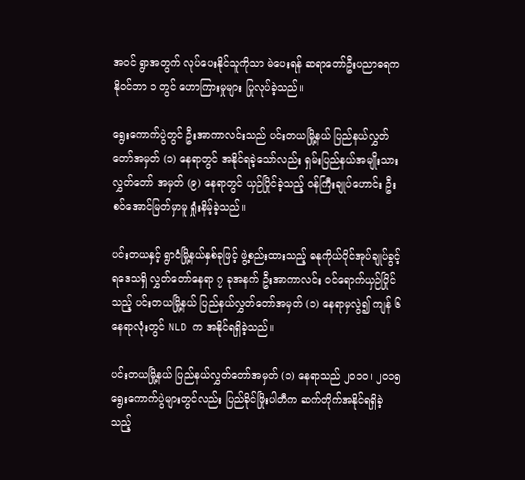အဝင် ရွာအတွက် လုပ်ပေးနိုင်သူကိုသာ မဲပေးရန် ဆရာတော်ဦးပညာဓရက နိုဝင်ဘာ ၁ တွင် ဟောကြားမှုများ ပြုလုပ်ခဲ့သည်။

ရွေးကောက်ပွဲတွင် ဦးအာကာလင်းသည် ပင်းတယမြို့နယ် ပြည်နယ်လွှတ်တော်အမှတ် (၁) နေရာတွင် အနိုင်ရခဲ့သော်လည်း ရှမ်းပြည်နယ်အမျိုးသားလွှတ်တော် အမှတ် (၉) နေရာတွင် ယှဉ်ပြိုင်ခဲ့သည့် ဝန်ကြီးချုပ်ဟောင်း ဦးစဝ်အောင်မြတ်မှာမူ ရှုံးနိမ့်ခဲ့သည်။

ပင်းတယနှင့် ရွာငံမြို့နယ်နှစ်ခုဖြင့် ဖွဲ့စည်းထားသည့် ဓနုကိုယ်ပိုင်အုပ်ချုပ်ခွင့်ရဒေသရှိ လွှတ်တော်နေရာ ၇ ခုအနက် ဦးအာကာလင်း ဝင်ရောက်ယှဉ်ပြိုင်သည့် ပင်းတယမြို့နယ် ပြည်နယ်လွှတ်တော်အမှတ် (၁) နေရာမှလွဲ၍ ကျန် ၆ နေရာလုံးတွင် NLD က အနိုင်ရရှိခဲ့သည်။

ပင်းတယမြို့နယ် ပြည်နယ်လွှတ်တော်အမှတ် (၁) နေရာသည် ၂၀၁၀၊ ၂၀၁၅ ရွေးကောက်ပွဲများတွင်လည်း ပြည်ခိုင်ဖြိုးပါတီက ဆက်တိုက်အနိုင်ရရှိခဲ့သည့်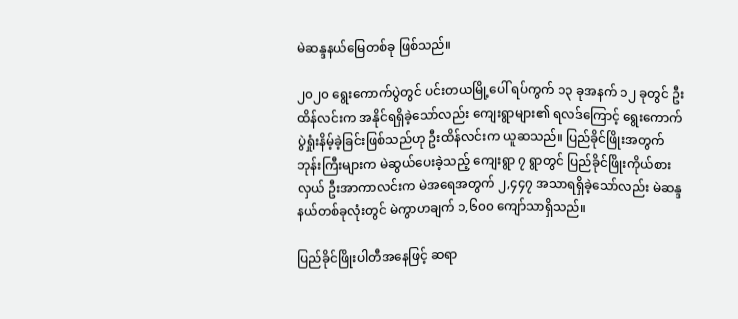မဲဆန္ဒနယ်မြေတစ်ခု ဖြစ်သည်။

၂၀၂၀ ရွေးကောက်ပွဲတွင် ပင်းတယမြို့ပေါ် ရပ်ကွက် ၁၃ ခုအနက် ၁၂ ခုတွင် ဦးထိန်လင်းက အနိုင်ရရှိခဲ့သော်လည်း ကျေးရွာများ၏ ရလဒ်ကြောင့် ရွေးကောက်ပွဲရှုံးနိမ့်ခဲ့ခြင်းဖြစ်သည်ဟု ဦးထိန်လင်းက ယူဆသည်။ ပြည်ခိုင်ဖြိုးအတွက် ဘုန်းကြီးများက မဲဆွယ်ပေးခဲ့သည့် ကျေးရွာ ၇ ရွာတွင် ပြည်ခိုင်ဖြိုးကိုယ်စားလှယ် ဦးအာကာလင်းက မဲအရေအတွက် ၂,၄၄၇ အသာရရှိခဲ့သော်လည်း မဲဆန္ဒနယ်တစ်ခုလုံးတွင် မဲကွာဟချက် ၁,၆၀၀ ကျော်သာရှိသည်။

ပြည်ခိုင်ဖြိုးပါတီအနေဖြင့် ဆရာ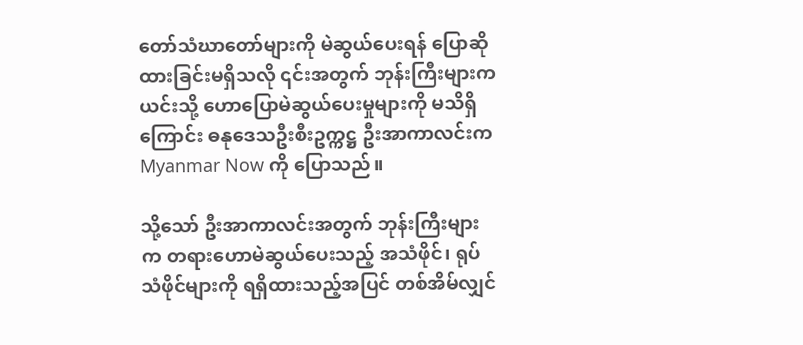တော်သံဃာတော်များကို မဲဆွယ်ပေးရန် ပြောဆိုထားခြင်းမရှိသလို ၎င်းအတွက် ဘုန်းကြီးများက ယင်းသို့ ဟောပြောမဲဆွယ်ပေးမှုများကို မသိရှိကြောင်း ဓနုဒေသဦးစီးဥက္ကဋ္ဌ ဦးအာကာလင်းက Myanmar Now ကို ပြောသည်။

သို့သော် ဦးအာကာလင်းအတွက် ဘုန်းကြီးများက တရားဟောမဲဆွယ်ပေးသည့် အသံဖိုင်၊ ရုပ်သံဖိုင်များကို ရရှိထားသည့်အပြင် တစ်အိမ်လျှင်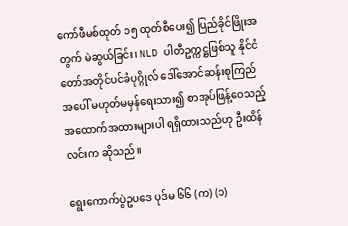ကော်ဖီမစ်ထုတ် ၁၅ ထုတ်စီပေး၍ ပြည်ခိုင်ဖြိုးအတွက် မဲဆွယ်ခြင်း၊ NLD ပါတီဥက္ကဋ္ဌဖြစ်သူ နိုင်ငံတော်အတိုင်ပင်ခံပုဂ္ဂိုလ် ဒေါ်အောင်ဆန်းစုကြည်အပေါ် မဟုတ်မမှန်ရေးသား၍ စာအုပ်ဖြန့်ဝေသည့် အထောက်အထားများပါ ရရှိထားသည်ဟု ဦးထိန်လင်းက ဆိုသည်။

ရွေးကောက်ပွဲဥပဒေ ပုဒ်မ ၆၆ (က) (၁)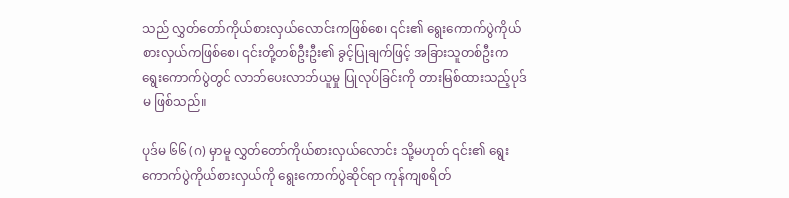သည် လွှတ်တော်ကိုယ်စားလှယ်လောင်းကဖြစ်စေ၊ ၎င်း၏ ရွေးကောက်ပွဲကိုယ်စားလှယ်ကဖြစ်စေ၊ ၎င်းတို့တစ်ဦးဦး၏ ခွင့်ပြုချက်ဖြင့် အခြားသူတစ်ဦးက ရွေးကောက်ပွဲတွင် လာဘ်ပေးလာဘ်ယူမှု ပြုလုပ်ခြင်းကို တားမြစ်ထားသည့်ပုဒ်မ ဖြစ်သည်။

ပုဒ်မ ၆၆ (ဂ) မှာမူ လွှတ်တော်ကိုယ်စားလှယ်လောင်း သို့မဟုတ် ၎င်း၏ ရွေးကောက်ပွဲကိုယ်စားလှယ်ကို ရွေးကောက်ပွဲဆိုင်ရာ ကုန်ကျစရိတ်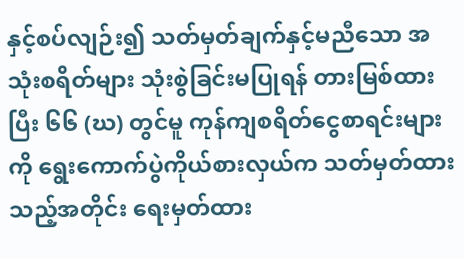နှင့်စပ်လျဉ်း၍ သတ်မှတ်ချက်နှင့်မညီသော အသုံးစရိတ်များ သုံးစွဲခြင်းမပြုရန် တားမြစ်ထားပြီး ၆၆ (ဃ) တွင်မူ ကုန်ကျစရိတ်ငွေစာရင်းများကို ရွေးကောက်ပွဲကိုယ်စားလှယ်က သတ်မှတ်ထားသည့်အတိုင်း ရေးမှတ်ထား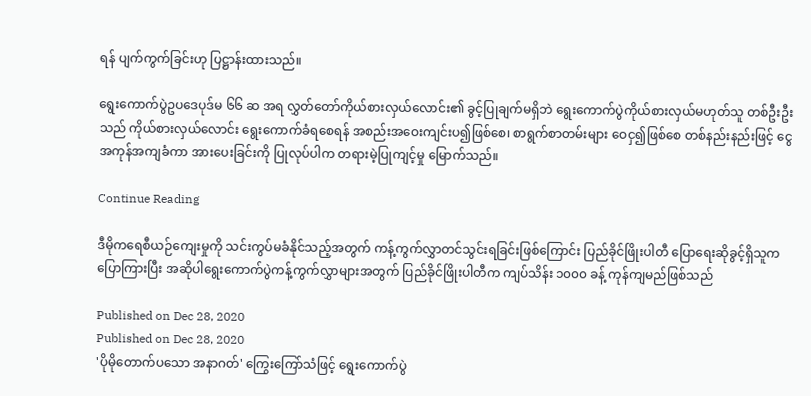ရန် ပျက်ကွက်ခြင်းဟု ပြဋ္ဌာန်းထားသည်။

ရွေးကောက်ပွဲဥပဒေပုဒ်မ ၆၆ ဆ အရ လွှတ်တော်ကိုယ်စားလှယ်လောင်း၏ ခွင့်ပြုချက်မရှိဘဲ ရွေးကောက်ပွဲကိုယ်စားလှယ်မဟုတ်သူ တစ်ဦးဦးသည် ကိုယ်စားလှယ်လောင်း ရွေးကောက်ခံရစေရန် အစည်းအဝေးကျင်းပ၍ဖြစ်စေ၊ စာရွက်စာတမ်းများ ဝေငှ၍ဖြစ်စေ တစ်နည်းနည်းဖြင့် ငွေအကုန်အကျခံကာ အားပေးခြင်းကို ပြုလုပ်ပါက တရားမဲ့ပြုကျင့်မှု မြောက်သည်။

Continue Reading

ဒီမိုကရေစီယဉ်ကျေးမှုကို သင်းကွပ်မခံနိုင်သည့်အတွက် ကန့်ကွက်လွှာတင်သွင်းရခြင်းဖြစ်ကြောင်း ပြည်ခိုင်ဖြိုးပါတီ ပြောရေးဆိုခွင့်ရှိသူက ပြောကြားပြီး အဆိုပါရွေးကောက်ပွဲကန့်ကွက်လွှာများအတွက် ပြည်ခိုင်ဖြိုးပါတီက ကျပ်သိန်း ၁၀၀၀ ခန့် ကုန်ကျမည်ဖြစ်သည်

Published on Dec 28, 2020
Published on Dec 28, 2020
'ပိုမိုတောက်ပသော အနာဂတ်' ကြွေးကြော်သံဖြင့် ရွေးကောက်ပွဲ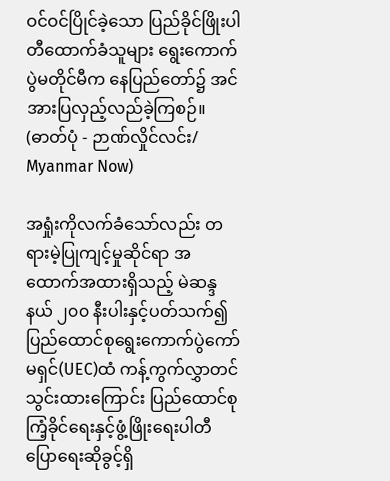ဝင်ဝင်ပြိုင်ခဲ့သော ပြည်ခိုင်ဖြိုးပါတီထောက်ခံသူများ ရွေးကောက်ပွဲမတိုင်မီက နေပြည်တော်၌ အင်အားပြလှည့်လည်ခဲ့ကြစဉ်။ (ဓာတ်ပုံ - ဉာဏ်လှိုင်လင်း/ Myanmar Now)

အရှုံးကိုလက်ခံသော်လည်း တရားမဲ့ပြုကျင့်မှုဆိုင်ရာ အထောက်အထားရှိသည့် မဲဆန္ဒနယ် ၂၀၀ နီးပါးနှင့်ပတ်သက်၍ ပြည်ထောင်စုရွေးကောက်ပွဲကော်မရှင်(UEC)ထံ ကန့်ကွက်လွှာတင်သွင်းထားကြောင်း ပြည်ထောင်စုကြံ့ခိုင်ရေးနှင့်ဖွံ့ဖြိုးရေးပါတီ ပြောရေးဆိုခွင့်ရှိ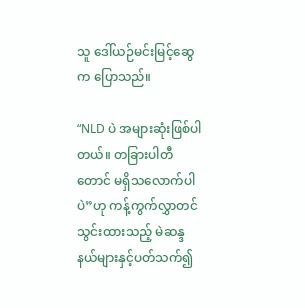သူ ဒေါ်ယဉ်မင်းမြင့်ဆွေက ပြောသည်။

“NLD ပဲ အများဆုံးဖြစ်ပါတယ်။ တခြားပါတီတောင် မရှိသလောက်ပါပဲ”ဟု ကန့်ကွက်လွှာတင်သွင်းထားသည့် မဲဆန္ဒနယ်များနှင့်ပတ်သက်၍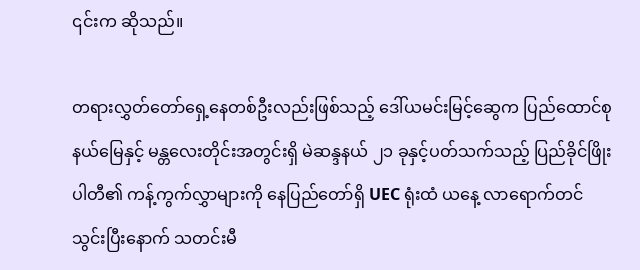၎င်းက ဆိုသည်။

တရားလွှတ်တော်ရှေ့နေတစ်ဦးလည်းဖြစ်သည့် ဒေါ်ယမင်းမြင့်ဆွေက ပြည်ထောင်စုနယ်မြေနှင့် မန္တလေးတိုင်းအတွင်းရှိ မဲဆန္ဒနယ် ၂၁ ခုနှင့်ပတ်သက်သည့် ပြည်ခိုင်ဖြိုးပါတီ၏ ကန့်ကွက်လွှာများကို နေပြည်တော်ရှိ UEC ရုံးထံ ယနေ့ လာရောက်တင်သွင်းပြီးနောက် သတင်းမီ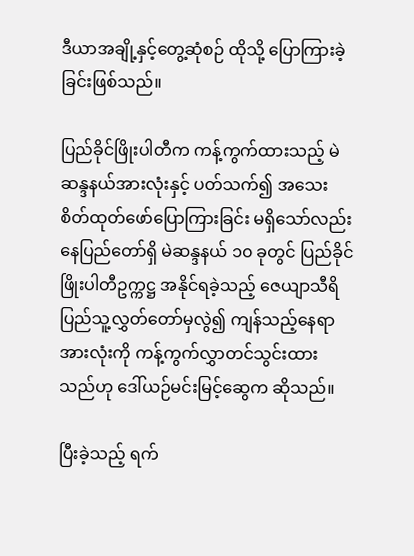ဒီယာအချို့နှင့်တွေ့ဆုံစဉ် ထိုသို့ ပြောကြားခဲ့ခြင်းဖြစ်သည်။

ပြည်ခိုင်ဖြိုးပါတီက ကန့်ကွက်ထားသည့် မဲဆန္ဒနယ်အားလုံးနှင့် ပတ်သက်၍ အသေးစိတ်ထုတ်ဖော်ပြောကြားခြင်း မရှိသော်လည်း နေပြည်တော်ရှိ မဲဆန္ဒနယ် ၁၀ ခုတွင် ပြည်ခိုင်ဖြိုးပါတီဥက္ကဋ္ဌ အနိုင်ရခဲ့သည့် ဇေယျာသီရိ ပြည်သူ့လွှတ်တော်မှလွဲ၍ ကျန်သည့်နေရာအားလုံးကို ကန့်ကွက်လွှာတင်သွင်းထားသည်ဟု ဒေါ်ယဉ်မင်းမြင့်ဆွေက ဆိုသည်။

ပြီးခဲ့သည့် ရက်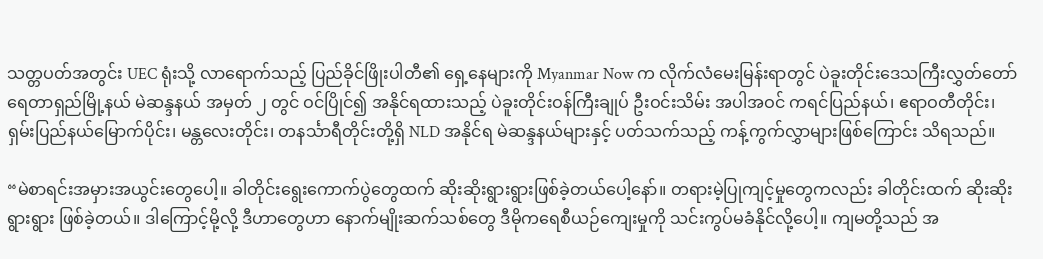သတ္တပတ်အတွင်း UEC ရုံးသို့ လာရောက်သည့် ပြည်ခိုင်ဖြိုးပါတီ၏ ရှေ့နေများကို Myanmar Now က လိုက်လံမေးမြန်းရာတွင် ပဲခူးတိုင်းဒေသကြီးလွှတ်တော် ရေတာရှည်မြို့နယ် မဲဆန္ဒနယ် အမှတ် ၂ တွင် ဝင်ပြိုင်၍ အနိုင်ရထားသည့် ပဲခူးတိုင်းဝန်ကြီးချုပ် ဦးဝင်းသိမ်း အပါအဝင် ကရင်ပြည်နယ်၊ ဧရာဝတီတိုင်း၊ ရှမ်းပြည်နယ်မြောက်ပိုင်း၊ မန္တလေးတိုင်း၊ တနင်္သာရီတိုင်းတို့ရှိ NLD အနိုင်ရ မဲဆန္ဒနယ်များနှင့် ပတ်သက်သည့် ကန့်ကွက်လွှာများဖြစ်ကြောင်း သိရသည်။

“မဲစာရင်းအမှားအယွင်းတွေပေါ့။ ခါတိုင်းရွေးကောက်ပွဲတွေထက် ဆိုးဆိုးရွားရွားဖြစ်ခဲ့တယ်ပေါ့နော်။ တရားမဲ့ပြုကျင့်မှုတွေကလည်း ခါတိုင်းထက် ဆိုးဆိုးရွားရွား ဖြစ်ခဲ့တယ်။ ဒါကြောင့်မို့လို့ ဒီဟာတွေဟာ နောက်မျိုးဆက်သစ်တွေ ဒီမိုကရေစီယဉ်ကျေးမှုကို သင်းကွပ်မခံနိုင်လို့ပေါ့။ ကျမတို့သည် အ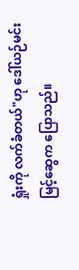ရှုံးကို လက်ခံတယ်"ဟု ဒေါ်ယဉ်မင်းမြင့်ဆွေက ပြောသည်။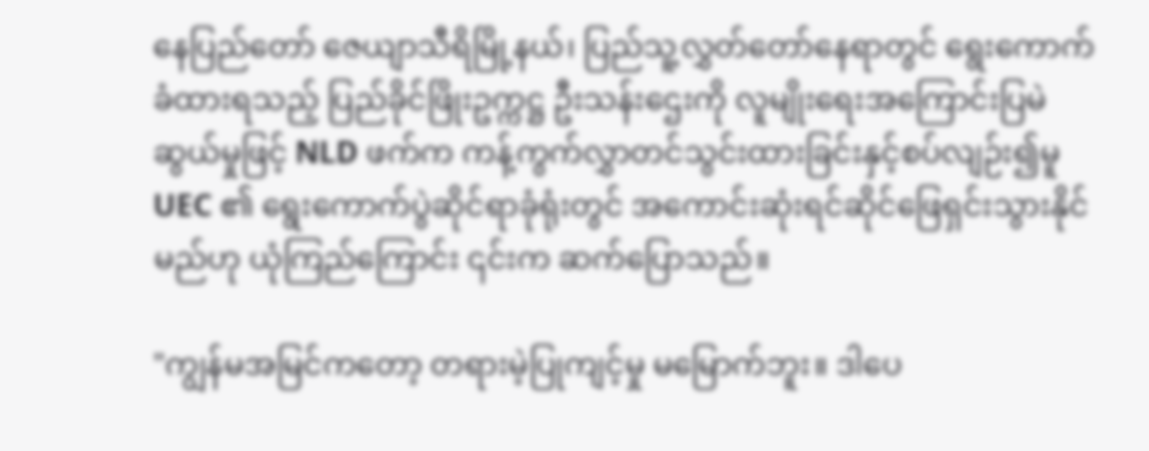နေပြည်တော် ဇေယျာသီရိမြို့နယ်၊ ပြည်သူ့လွှတ်တော်နေရာတွင် ရွေးကောက်ခံထားရသည့် ပြည်ခိုင်ဖြိုးဥက္ကဋ္ဌ ဦးသန်းဌေးကို လူမျိုးရေးအကြောင်းပြမဲဆွယ်မှုဖြင့် NLD ဖက်က ကန့်ကွက်လွှာတင်သွင်းထားခြင်းနှင့်စပ်လျဉ်း၍မူ UEC ၏ ရွေးကောက်ပွဲဆိုင်ရာခုံရုံးတွင် အကောင်းဆုံးရင်ဆိုင်ဖြေရှင်းသွားနိုင်မည်ဟု ယုံကြည်ကြောင်း ၎င်းက ဆက်ပြောသည်။

"ကျွန်မအမြင်ကတော့ တရားမဲ့ပြုကျင့်မှု မမြောက်ဘူး။ ဒါပေ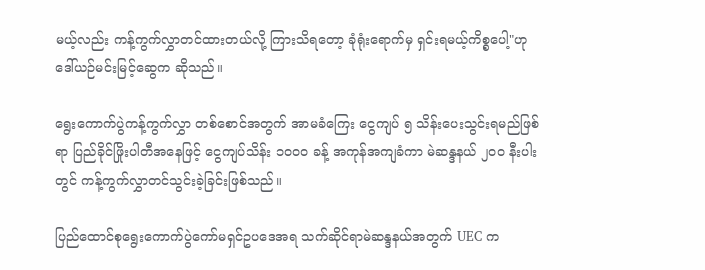မယ့်လည်း ကန့်ကွက်လွှာတင်ထားတယ်လို့ ကြားသိရတော့ ခုံရုံးရောက်မှ ရှင်းရမယ့်ကိစ္စပေါ့"ဟု ဒေါ်ယဉ်မင်းမြင့်ဆွေက ဆိုသည်။

ရွေးကောက်ပွဲကန့်ကွက်လွှာ တစ်စောင်အတွက် အာမခံကြေး ငွေကျပ် ၅ သိန်း‌ပေးသွင်းရမည်ဖြစ်ရာ ပြည်ခိုင်ဖြိုးပါတီအနေဖြင့် ငွေကျပ်သိန်း ၁၀၀၀ ခန့် အကုန်အကျခံကာ မဲဆန္ဒနယ် ၂၀၀ နီးပါးတွင် ကန့်ကွက်လွှာတင်သွင်းခဲ့ခြင်းဖြစ်သည်။

ပြည်ထောင်စုရွေးကောက်ပွဲကော်မရှင်ဥပဒေအရ သက်ဆိုင်ရာမဲဆန္ဒနယ်အတွက် UEC က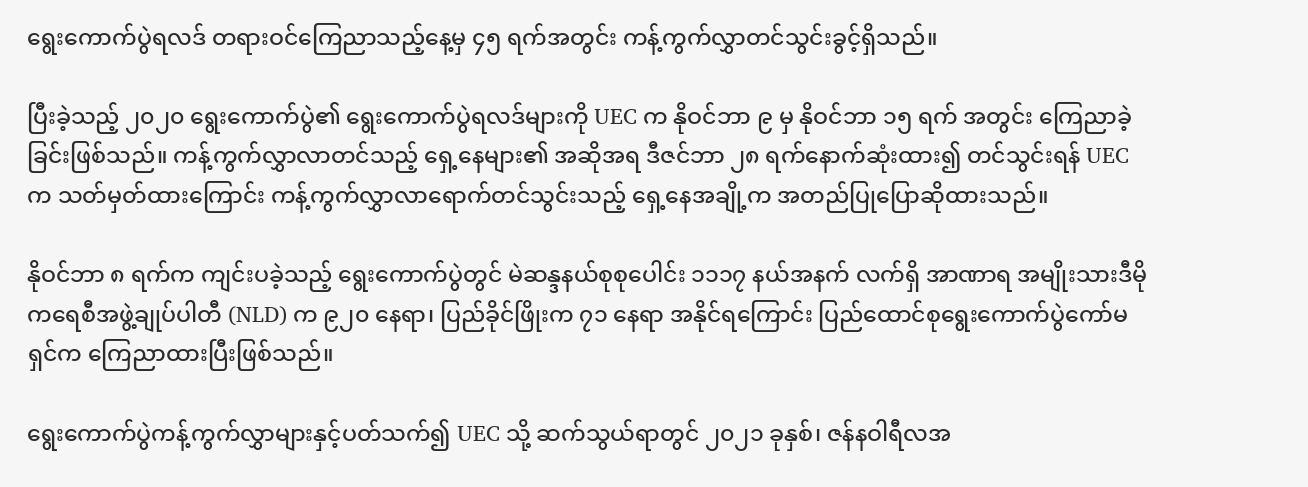ရွေးကောက်ပွဲရလဒ် တရားဝင်ကြေညာသည့်နေ့မှ ၄၅ ရက်အတွင်း ကန့်ကွက်လွှာတင်သွင်းခွင့်ရှိသည်။

ပြီးခဲ့သည့် ၂၀၂၀ ရွေးကောက်ပွဲ၏ ရွေးကောက်ပွဲရလဒ်များကို UEC က နိုဝင်ဘာ ၉ မှ နိုဝင်ဘာ ၁၅ ရက် အတွင်း ကြေညာခဲ့ခြင်းဖြစ်သည်။ ကန့်ကွက်လွှာလာတင်သည့် ရှေ့နေများ၏ အဆိုအရ ဒီဇင်ဘာ ၂၈ ရက်နောက်ဆုံးထား၍ တင်သွင်းရန် UECက သတ်မှတ်ထားကြောင်း ကန့်ကွက်လွှာလာရောက်တင်သွင်းသည့် ရှေ့နေအချို့က အတည်ပြုပြောဆိုထားသည်။

နိုဝင်ဘာ ၈ ရက်က ကျင်းပခဲ့သည့် ရွေးကောက်ပွဲတွင် မဲဆန္ဒနယ်စုစုပေါင်း ၁၁၁၇ နယ်အနက် လက်ရှိ အာဏာရ အမျိုးသားဒီမိုကရေစီအဖွဲ့ချုပ်ပါတီ (NLD) က ၉၂၀ နေရာ၊ ပြည်ခိုင်ဖြိုးက ၇၁ နေရာ အနိုင်ရကြောင်း ပြည်ထောင်စုရွေးကောက်ပွဲကော်မရှင်က ကြေညာထားပြီးဖြစ်သည်။

ရွေးကောက်ပွဲကန့်ကွက်လွှာများနှင့်ပတ်သက်၍ UEC သို့ ဆက်သွယ်ရာတွင် ၂၀၂၁ ခုနှစ်၊ ဇန်နဝါရီလအ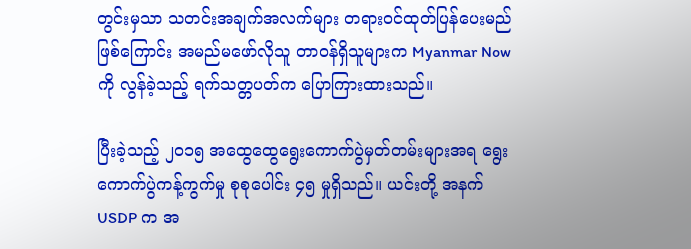တွင်းမှသာ သတင်းအချက်အလက်များ တရားဝင်ထုတ်ပြန်ပေးမည်ဖြစ်ကြောင်း အမည်မဖော်လိုသူ တာဝန်ရှိသူများက Myanmar Nowကို လွန်ခဲ့သည့် ရက်သတ္တပတ်က ပြောကြားထားသည်။

ပြီးခဲ့သည့် ၂၀၁၅ အထွေထွေရွေးကောက်ပွဲမှတ်တမ်းများအရ ရွေးကောက်ပွဲကန့်ကွက်မှု စုစုပေါင်း ၄၅ မှုရှိသည်။ ယင်းတို့ အနက် USDP က အ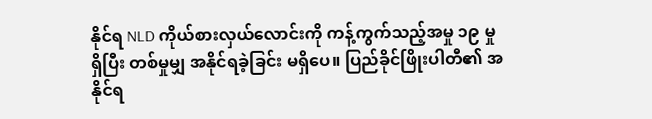နိုင်ရ NLD ကိုယ်စားလှယ်လောင်းကို ကန့်ကွက်သည့်အမှု ၁၉ မှုရှိပြီး တစ်မှုမျှ အနိုင်ရခဲ့ခြင်း မရှိပေ။ ပြည်ခိုင်ဖြိုးပါတီ၏ အနိုင်ရ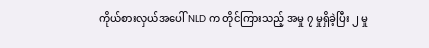ကိုယ်စားလှယ်အပေါ် NLD က တိုင်ကြားသည့် အမှု ၇ မှုရှိခဲ့ပြီး ၂ မှု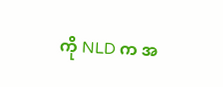ကို NLD က အ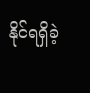နိုင်ရရှိခဲ့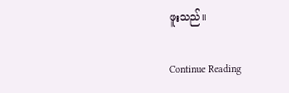ဖူးသည်။

Continue Reading